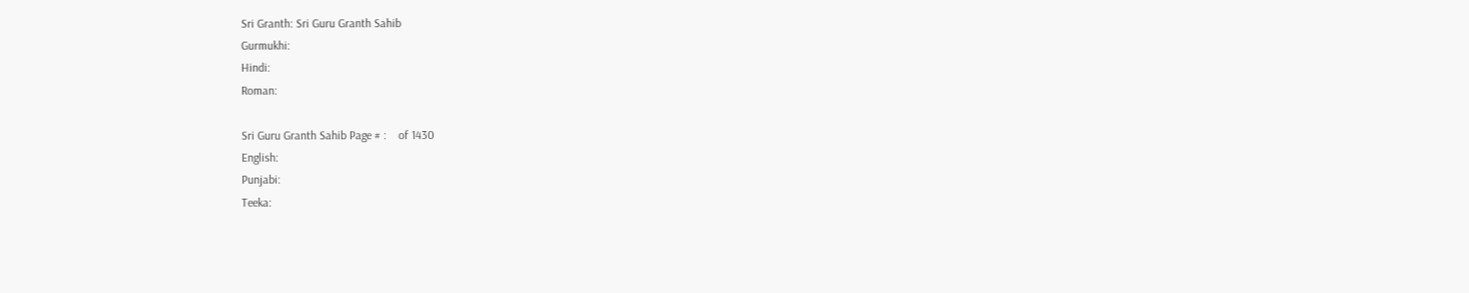Sri Granth: Sri Guru Granth Sahib
Gurmukhi:
Hindi:
Roman:

Sri Guru Granth Sahib Page # :    of 1430
English:
Punjabi:
Teeka: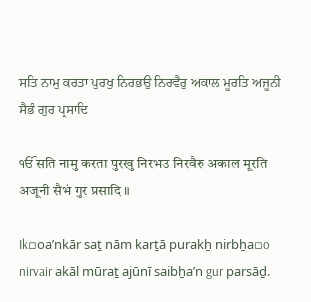ਸਤਿ ਨਾਮੁ ਕਰਤਾ ਪੁਰਖੁ ਨਿਰਭਉ ਨਿਰਵੈਰੁ ਅਕਾਲ ਮੂਰਤਿ ਅਜੂਨੀ ਸੈਭੰ ਗੁਰ ਪ੍ਰਸਾਦਿ

ੴ सति नामु करता पुरखु निरभउ निरवैरु अकाल मूरति अजूनी सैभं गुर प्रसादि ॥

Ik▫oaʼnkār saṯ nām karṯā purakẖ nirbẖa▫o nirvair akāl mūraṯ ajūnī saibẖaʼn gur parsāḏ.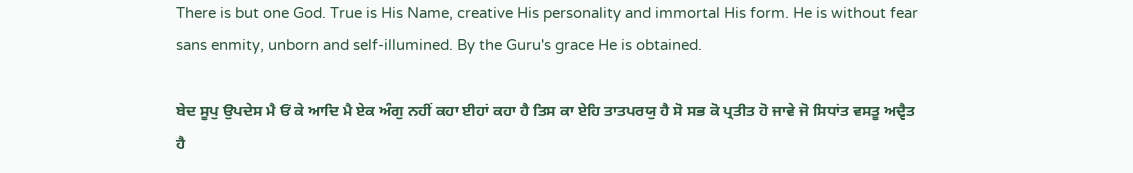There is but one God. True is His Name, creative His personality and immortal His form. He is without fear sans enmity, unborn and self-illumined. By the Guru's grace He is obtained.

ਬੇਦ ਸੂਪੁ ਉਪਦੇਸ ਮੈ ਓਂ ਕੇ ਆਦਿ ਮੈ ਏਕ ਅੰਗੁ ਨਹੀਂ ਕਹਾ ਈਹਾਂ ਕਹਾ ਹੈ ਤਿਸ ਕਾ ਏਹਿ ਤਾਤਪਰਯੁ ਹੈ ਸੋ ਸਭ ਕੋ ਪ੍ਰਤੀਤ ਹੋ ਜਾਵੇ ਜੋ ਸਿਧਾਂਤ ਵਸਤੂ ਅਦ੍ਵੈਤ ਹੈ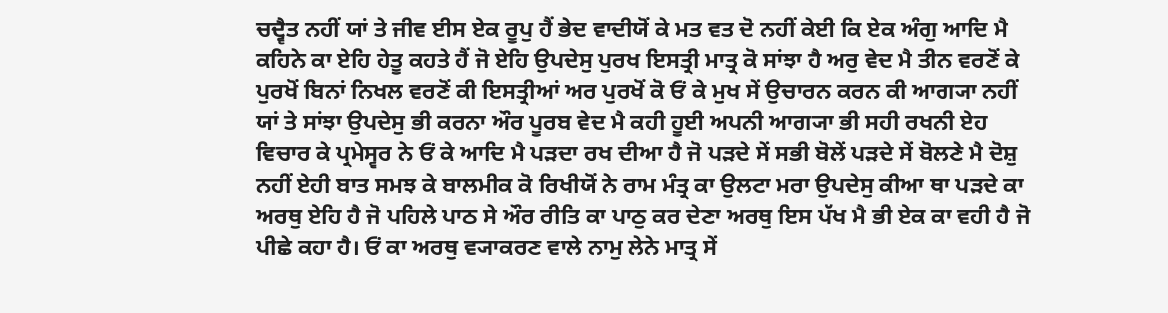ਚਦ੍ਵੈਤ ਨਹੀਂ ਯਾਂ ਤੇ ਜੀਵ ਈਸ ਏਕ ਰੂਪੁ ਹੈਂ ਭੇਦ ਵਾਦੀਯੋਂ ਕੇ ਮਤ ਵਤ ਦੋ ਨਹੀਂ ਕੇਈ ਕਿ ਏਕ ਅੰਗੁ ਆਦਿ ਮੈ ਕਹਿਨੇ ਕਾ ਏਹਿ ਹੇਤੂ ਕਹਤੇ ਹੈਂ ਜੋ ਏਹਿ ਉਪਦੇਸੁ ਪੁਰਖ ਇਸਤ੍ਰੀ ਮਾਤ੍ਰ ਕੋ ਸਾਂਝਾ ਹੈ ਅਰੁ ਵੇਦ ਮੈ ਤੀਨ ਵਰਣੋਂ ਕੇ ਪੁਰਖੋਂ ਬਿਨਾਂ ਨਿਖਲ ਵਰਣੋਂ ਕੀ ਇਸਤ੍ਰੀਆਂ ਅਰ ਪੁਰਖੋਂ ਕੋ ਓਂ ਕੇ ਮੁਖ ਸੇਂ ਉਚਾਰਨ ਕਰਨ ਕੀ ਆਗ੍ਯਾ ਨਹੀਂ ਯਾਂ ਤੇ ਸਾਂਝਾ ਉਪਦੇਸੁ ਭੀ ਕਰਨਾ ਔਰ ਪੂਰਬ ਵੇਦ ਮੈ ਕਹੀ ਹੂਈ ਅਪਨੀ ਆਗ੍ਯਾ ਭੀ ਸਹੀ ਰਖਨੀ ਏਹ ਵਿਚਾਰ ਕੇ ਪ੍ਰਮੇਸ੍ਵਰ ਨੇ ਓਂ ਕੇ ਆਦਿ ਮੈ ਪੜਦਾ ਰਖ ਦੀਆ ਹੈ ਜੋ ਪੜਦੇ ਸੇਂ ਸਭੀ ਬੋਲੇਂ ਪੜਦੇ ਸੇਂ ਬੋਲਣੇ ਮੈ ਦੋਸ਼ੁ ਨਹੀਂ ਏਹੀ ਬਾਤ ਸਮਝ ਕੇ ਬਾਲਮੀਕ ਕੋ ਰਿਖੀਯੋਂ ਨੇ ਰਾਮ ਮੰਤ੍ਰ ਕਾ ਉਲਟਾ ਮਰਾ ਉਪਦੇਸੁ ਕੀਆ ਥਾ ਪੜਦੇ ਕਾ ਅਰਥੁ ਏਹਿ ਹੈ ਜੋ ਪਹਿਲੇ ਪਾਠ ਸੇ ਔਰ ਰੀਤਿ ਕਾ ਪਾਠੁ ਕਰ ਦੇਣਾ ਅਰਥੁ ਇਸ ਪੱਖ ਮੈ ਭੀ ਏਕ ਕਾ ਵਹੀ ਹੈ ਜੋ ਪੀਛੇ ਕਹਾ ਹੈ। ਓਂ ਕਾ ਅਰਥੁ ਵ੍ਯਾਕਰਣ ਵਾਲੇ ਨਾਮੁ ਲੇਨੇ ਮਾਤ੍ਰ ਸੇਂ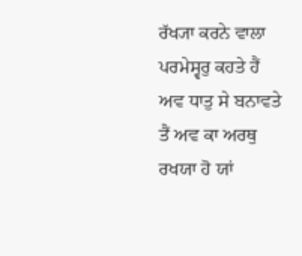ਰੱਖ੍ਯਾ ਕਰਨੇ ਵਾਲਾ ਪਰਮੇਸ੍ਵਰੁ ਕਹਤੇ ਹੈਂ ਅਵ ਧਾਤੁ ਸੇ ਬਨਾਵਤੇ ਤੈਂ ਅਵ ਕਾ ਅਰਥੁ ਰਖਯਾ ਹੋ ਯਾਂ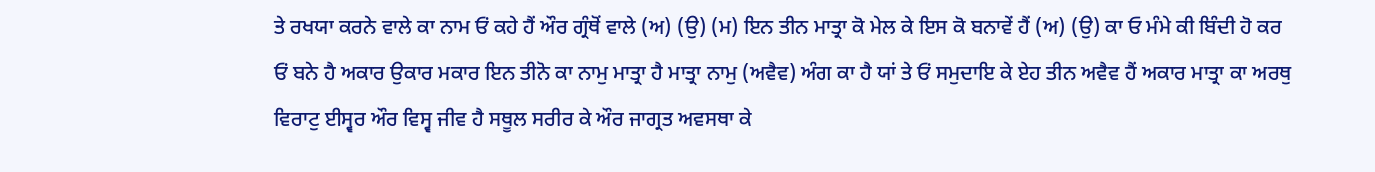ਤੇ ਰਖਯਾ ਕਰਨੇ ਵਾਲੇ ਕਾ ਨਾਮ ਓਂ ਕਹੇ ਹੈਂ ਔਰ ਗ੍ਰੰਥੋਂ ਵਾਲੇ (ਅ) (ਉ) (ਮ) ਇਨ ਤੀਨ ਮਾਤ੍ਰਾ ਕੋ ਮੇਲ ਕੇ ਇਸ ਕੋ ਬਨਾਵੇਂ ਹੈਂ (ਅ) (ਉ) ਕਾ ਓ ਮੰਮੇ ਕੀ ਬਿੰਦੀ ਹੋ ਕਰ ਓਂ ਬਨੇ ਹੈ ਅਕਾਰ ਉਕਾਰ ਮਕਾਰ ਇਨ ਤੀਨੋ ਕਾ ਨਾਮੁ ਮਾਤ੍ਰਾ ਹੈ ਮਾਤ੍ਰਾ ਨਾਮੁ (ਅਵੈਵ) ਅੰਗ ਕਾ ਹੈ ਯਾਂ ਤੇ ਓਂ ਸਮੁਦਾਇ ਕੇ ਏਹ ਤੀਨ ਅਵੈਵ ਹੈਂ ਅਕਾਰ ਮਾਤ੍ਰਾ ਕਾ ਅਰਥੁ ਵਿਰਾਟੁ ਈਸ੍ਵਰ ਔਰ ਵਿਸ੍ਵ ਜੀਵ ਹੈ ਸਥੂਲ ਸਰੀਰ ਕੇ ਔਰ ਜਾਗ੍ਰਤ ਅਵਸਥਾ ਕੇ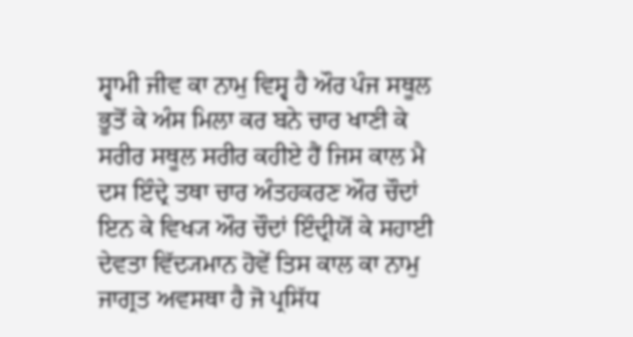ਸ੍ਵਾਮੀ ਜੀਵ ਕਾ ਨਾਮੁ ਵਿਸ੍ਵ ਹੈ ਔਰ ਪੰਜ ਸਥੂਲ ਭੂਤੋਂ ਕੇ ਅੰਸ ਮਿਲਾ ਕਰ ਬਨੇ ਚਾਰ ਖਾਣੀ ਕੇ ਸਰੀਰ ਸਥੂਲ ਸਰੀਰ ਕਹੀਏ ਹੈਂ ਜਿਸ ਕਾਲ ਮੈ ਦਸ ਇੰਦ੍ਰੇ ਤਥਾ ਚਾਰ ਅੰਤਹਕਰਣ ਔਰ ਚੌਦਾਂ ਇਨ ਕੇ ਵਿਖ੍ਯ ਔਰ ਚੌਦਾਂ ਇੰਦ੍ਰੀਯੋਂ ਕੇ ਸਹਾਈ ਦੇਵਤਾ ਵਿੱਦ੍ਯਮਾਨ ਹੋਵੇਂ ਤਿਸ ਕਾਲ ਕਾ ਨਾਮੁ ਜਾਗ੍ਰਤ ਅਵਸਥਾ ਹੈ ਜੋ ਪ੍ਰਸਿੱਧ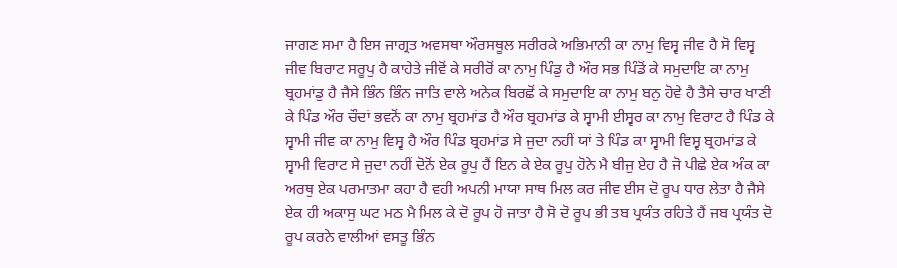ਜਾਗਣ ਸਮਾ ਹੈ ਇਸ ਜਾਗ੍ਰਤ ਅਵਸਥਾ ਔਰਸਥੂਲ ਸਰੀਰਕੇ ਅਭਿਮਾਨੀ ਕਾ ਨਾਮੁ ਵਿਸ੍ਵ ਜੀਵ ਹੈ ਸੋ ਵਿਸ੍ਵ ਜੀਵ ਬਿਰਾਟ ਸਰੂਪੁ ਹੈ ਕਾਹੇਤੇ ਜੀਵੋਂ ਕੇ ਸਰੀਰੋਂ ਕਾ ਨਾਮੁ ਪਿੰਡੁ ਹੈ ਔਰ ਸਭ ਪਿੰਡੋਂ ਕੇ ਸਮੁਦਾਇ ਕਾ ਨਾਮੁ ਬ੍ਰਹਮਾਂਡੁ ਹੈ ਜੈਸੇ ਭਿੰਨ ਭਿੰਨ ਜਾਤਿ ਵਾਲੇ ਅਨੇਕ ਬਿਰਛੋਂ ਕੇ ਸਮੁਦਾਇ ਕਾ ਨਾਮੁ ਬਨੁ ਹੋਵੇ ਹੈ ਤੈਸੇ ਚਾਰ ਖਾਣੀ ਕੇ ਪਿੰਡ ਔਰ ਚੌਦਾਂ ਭਵਨੋਂ ਕਾ ਨਾਮੁ ਬ੍ਰਹਮਾਂਡ ਹੈ ਔਰ ਬ੍ਰਹਮਾਂਡ ਕੇ ਸ੍ਵਾਮੀ ਈਸ੍ਵਰ ਕਾ ਨਾਮੁ ਵਿਰਾਟ ਹੈ ਪਿੰਡ ਕੇ ਸ੍ਵਾਮੀ ਜੀਵ ਕਾ ਨਾਮੁ ਵਿਸ੍ਵ ਹੈ ਔਰ ਪਿੰਡ ਬ੍ਰਹਮਾਂਡ ਸੇ ਜੁਦਾ ਨਹੀਂ ਯਾਂ ਤੇ ਪਿੰਡ ਕਾ ਸ੍ਵਾਮੀ ਵਿਸ੍ਵ ਬ੍ਰਹਮਾਂਡ ਕੇ ਸ੍ਵਾਮੀ ਵਿਰਾਟ ਸੇ ਜੁਦਾ ਨਹੀਂ ਦੋਨੋਂ ਏਕ ਰੂਪੁ ਹੈਂ ਇਨ ਕੇ ਏਕ ਰੂਪੁ ਹੋਨੇ ਮੈ ਬੀਜੁ ਏਹ ਹੈ ਜੋ ਪੀਛੇ ਏਕ ਅੰਕ ਕਾ ਅਰਥੁ ਏਕ ਪਰਮਾਤਮਾ ਕਹਾ ਹੈ ਵਹੀ ਅਪਨੀ ਮਾਯਾ ਸਾਥ ਮਿਲ ਕਰ ਜੀਵ ਈਸ ਦੋ ਰੂਪ ਧਾਰ ਲੇਤਾ ਹੈ ਜੈਸੇ ਏਕ ਹੀ ਅਕਾਸੁ ਘਟ ਮਠ ਮੈ ਮਿਲ ਕੇ ਦੋ ਰੂਪ ਹੋ ਜਾਤਾ ਹੈ ਸੋ ਦੋ ਰੂਪ ਭੀ ਤਬ ਪ੍ਰਯੰਤ ਰਹਿਤੇ ਹੈਂ ਜਬ ਪ੍ਰਯੰਤ ਦੋ ਰੂਪ ਕਰਨੇ ਵਾਲੀਆਂ ਵਸਤੂ ਭਿੰਨ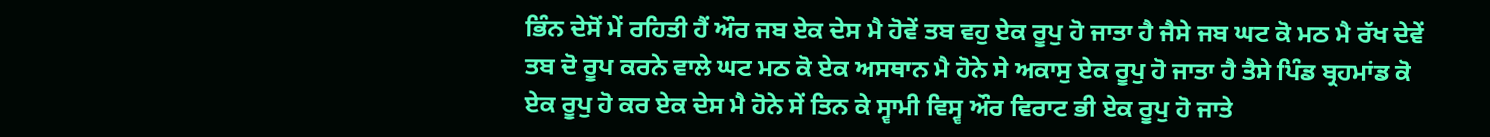ਭਿੰਨ ਦੇਸੋਂ ਮੇਂ ਰਹਿਤੀ ਹੈਂ ਔਰ ਜਬ ਏਕ ਦੇਸ ਮੈ ਹੋਵੇਂ ਤਬ ਵਹੁ ਏਕ ਰੂਪੁ ਹੋ ਜਾਤਾ ਹੈ ਜੈਸੇ ਜਬ ਘਟ ਕੋ ਮਠ ਮੈ ਰੱਖ ਦੇਵੇਂ ਤਬ ਦੋ ਰੂਪ ਕਰਨੇ ਵਾਲੇ ਘਟ ਮਠ ਕੋ ਏਕ ਅਸਥਾਨ ਮੈ ਹੋਨੇ ਸੇ ਅਕਾਸੁ ਏਕ ਰੂਪੁ ਹੋ ਜਾਤਾ ਹੈ ਤੈਸੇ ਪਿੰਡ ਬ੍ਰਹਮਾਂਡ ਕੋ ਏਕ ਰੂਪੁ ਹੋ ਕਰ ਏਕ ਦੇਸ ਮੈ ਹੋਨੇ ਸੇਂ ਤਿਨ ਕੇ ਸ੍ਵਾਮੀ ਵਿਸ੍ਵ ਔਰ ਵਿਰਾਟ ਭੀ ਏਕ ਰੂਪੁ ਹੋ ਜਾਤੇ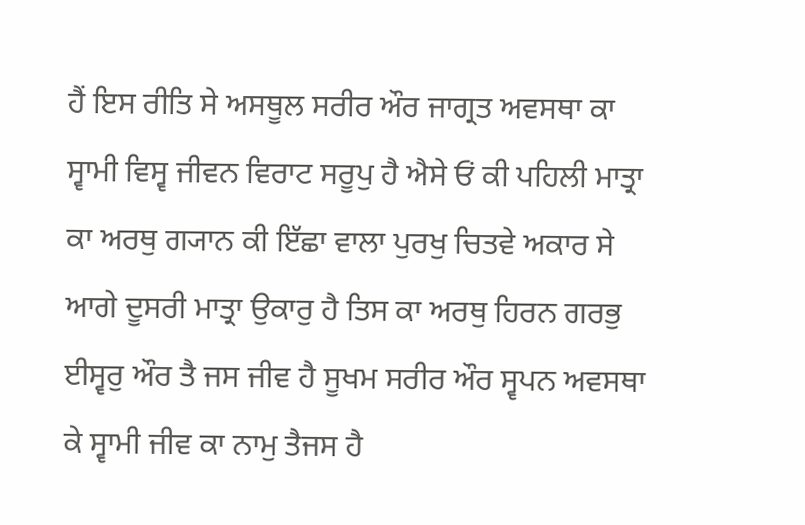ਹੈਂ ਇਸ ਰੀਤਿ ਸੇ ਅਸਥੂਲ ਸਰੀਰ ਔਰ ਜਾਗ੍ਰਤ ਅਵਸਥਾ ਕਾ ਸ੍ਵਾਮੀ ਵਿਸ੍ਵ ਜੀਵਨ ਵਿਰਾਟ ਸਰੂਪੁ ਹੈ ਐਸੇ ਓਂ ਕੀ ਪਹਿਲੀ ਮਾਤ੍ਰਾ ਕਾ ਅਰਥੁ ਗ੍ਯਾਨ ਕੀ ਇੱਛਾ ਵਾਲਾ ਪੁਰਖੁ ਚਿਤਵੇ ਅਕਾਰ ਸੇ ਆਗੇ ਦੂਸਰੀ ਮਾਤ੍ਰਾ ਉਕਾਰੁ ਹੈ ਤਿਸ ਕਾ ਅਰਥੁ ਹਿਰਨ ਗਰਭੁ ਈਸ੍ਵਰੁ ਔਰ ਤੈ ਜਸ ਜੀਵ ਹੈ ਸੂਖਮ ਸਰੀਰ ਔਰ ਸ੍ਵਪਨ ਅਵਸਥਾ ਕੇ ਸ੍ਵਾਮੀ ਜੀਵ ਕਾ ਨਾਮੁ ਤੈਜਸ ਹੈ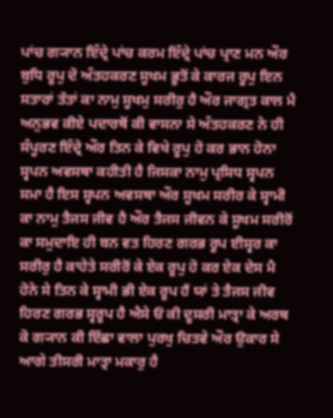ਪਾਂਚ ਗ੍ਯਾਨ ਇੰਦ੍ਰੇ ਪਾਂਚ ਕਰਮ ਇੰਦ੍ਰੇ ਪਾਂਚ ਪ੍ਰਾਣ ਮਨ ਔਰ ਬੁਧਿ ਰੂਪੁ ਦੋ ਅੰਤਹਕਰਣ ਸੂਖਮ ਭੂਤੋਂ ਕੇ ਕਾਰਜ ਰੂਪੁ ਇਨ ਸਤਾਰਾਂ ਤੱਤਾਂ ਕਾ ਨਾਮੁ ਸੂਖਮੁ ਸਰੀਰੁ ਹੈ ਔਰ ਜਾਗ੍ਰਤ ਕਾਲ ਮੈ ਅਨੁਭਵ ਕੀਏ ਪਦਾਰਥੋਂ ਕੀ ਵਾਸਨਾ ਸੇ ਅੰਤਹਕਰਣ ਨੇ ਹੀ ਸੰਪੂਰਣ ਇੰਦ੍ਰੇ ਔਰ ਤਿਨ ਕੇ ਵਿਖੇ ਰੂਪੁ ਹੋ ਕਰ ਭਾਨ ਹੋਨਾ ਸ੍ਵਪਨ ਅਵਸਥਾ ਕਹੀਤੀ ਹੈ ਜਿਸਕਾ ਨਾਮੁ ਪ੍ਰਸਿਧ ਸ੍ਵਪਨ ਸਮਾ ਹੈ ਇਸ ਸ੍ਵਪਨ ਅਵਸਥਾ ਔਰ ਸੂਖਮ ਸਰੀਰ ਕੇ ਸ੍ਵਾਮੀ ਕਾ ਨਾਮੁ ਤੈਜਸ ਜੀਵ ਹੈ ਔਰ ਤੈਜਸ ਜੀਵਨ ਕੇ ਸੂਖਮ ਸਰੀਰੋਂ ਕਾ ਸਮੁਦਾਇ ਹੀ ਬਨ ਵਤ ਹਿਰਣ ਗਰਭ ਰੂਪ ਈਸ੍ਵਰ ਕਾ ਸਰੀਰੁ ਹੈ ਕਾਹੇਤੇ ਸਰੀਰੋਂ ਕੇ ਏਕ ਰੂਪੁ ਹੋ ਕਰ ਏਕ ਦੇਸ ਮੈ ਹੋਨੇ ਸੇ ਤਿਨ ਕੇ ਸ੍ਵਾਮੀ ਭੀ ਏਕ ਰੂਪ ਹੈਂ ਯਾਂ ਤੇ ਤੈਜਸ ਜੀਵ ਹਿਰਣ ਗਰਭ ਸ੍ਵਰੂਪ ਹੈ ਐਸੇ ਓਂ ਕੀ ਦੂਸਰੀ ਮਾਤ੍ਰਾ ਕੇ ਅਰਥ ਕੋ ਗ੍ਯਾਨ ਕੀ ਇੱਛਾ ਵਾਲਾ ਪੁਰਖੁ ਚਿਤਵੇ ਔਰ ਉਕਾਰ ਸੇ ਆਗੇ ਤੀਸਰੀ ਮਾਤ੍ਰਾ ਮਕਾਰੁ ਹੈ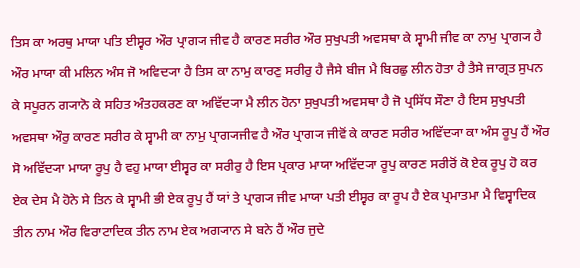ਤਿਸ ਕਾ ਅਰਥੁ ਮਾਯਾ ਪਤਿ ਈਸ੍ਵਰ ਔਰ ਪ੍ਰਾਗ੍ਯ ਜੀਵ ਹੈ ਕਾਰਣ ਸਰੀਰ ਔਰ ਸੁਖੁਪਤੀ ਅਵਸਥਾ ਕੇ ਸ੍ਵਾਮੀ ਜੀਵ ਕਾ ਨਾਮੁ ਪ੍ਰਾਗ੍ਯ ਹੈ ਔਰ ਮਾਯਾ ਕੀ ਮਲਿਨ ਅੰਸ ਜੋ ਅਵਿਦ੍ਯਾ ਹੈ ਤਿਸ ਕਾ ਨਾਮੁ ਕਾਰਣੁ ਸਰੀਰੁ ਹੈ ਜੈਸੇ ਬੀਜ ਮੈ ਬਿਰਛੁ ਲੀਨ ਹੋਤਾ ਹੈ ਤੈਸੇ ਜਾਗ੍ਰਤ ਸੁਪਨ ਕੇ ਸਪੂਰਨ ਗ੍ਯਾਨੋ ਕੇ ਸਹਿਤ ਅੰਤਹਕਰਣ ਕਾ ਅਵਿੱਦ੍ਯਾ ਮੈ ਲੀਨ ਹੋਨਾ ਸੁਖੁਪਤੀ ਅਵਸਥਾ ਹੈ ਜੋ ਪ੍ਰਸਿੱਧ ਸੌਣਾ ਹੈ ਇਸ ਸੁਖੁਪਤੀ ਅਵਸਥਾ ਔਰੁ ਕਾਰਣ ਸਰੀਰ ਕੇ ਸ੍ਵਾਮੀ ਕਾ ਨਾਮੁ ਪ੍ਰਾਗ੍ਯਜੀਵ ਹੈ ਔਰ ਪ੍ਰਾਗ੍ਯ ਜੀਵੋਂ ਕੇ ਕਾਰਣ ਸਰੀਰ ਅਵਿੱਦ੍ਯਾ ਕਾ ਅੰਸ ਰੂਪੁ ਹੈਂ ਔਰ ਸੋ ਅਵਿੱਦ੍ਯਾ ਮਾਯਾ ਰੂਪੁ ਹੈ ਵਹੁ ਮਾਯਾ ਈਸ੍ਵਰ ਕਾ ਸਰੀਰੁ ਹੈ ਇਸ ਪ੍ਰਕਾਰ ਮਾਯਾ ਅਵਿੱਦ੍ਯਾ ਰੂਪੁ ਕਾਰਣ ਸਰੀਰੋਂ ਕੋ ਏਕ ਰੂਪੁ ਹੋ ਕਰ ਏਕ ਦੇਸ ਮੈ ਹੋਨੇ ਸੇ ਤਿਨ ਕੇ ਸ੍ਵਾਮੀ ਭੀ ਏਕ ਰੂਪੁ ਹੈਂ ਯਾਂ ਤੇ ਪ੍ਰਾਗ੍ਯ ਜੀਵ ਮਾਯਾ ਪਤੀ ਈਸ੍ਵਰ ਕਾ ਰੂਪ ਹੈ ਏਕ ਪ੍ਰਮਾਤਮਾ ਮੈ ਵਿਸ੍ਵਾਦਿਕ ਤੀਨ ਨਾਮ ਔਰ ਵਿਰਾਟਾਦਿਕ ਤੀਨ ਨਾਮ ਏਕ ਅਗ੍ਯਾਨ ਸੇ ਬਨੇ ਹੈਂ ਔਰ ਜੁਦੇ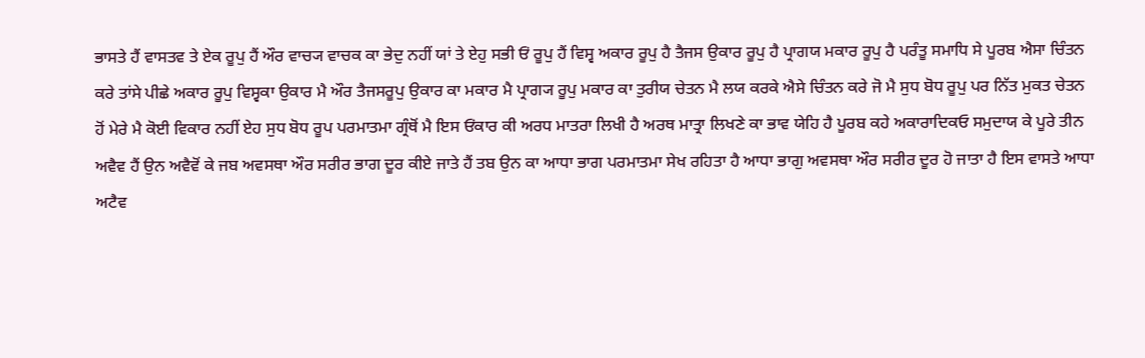ਭਾਸਤੇ ਹੈਂ ਵਾਸਤਵ ਤੇ ਏਕ ਰੂਪੁ ਹੈਂ ਔਰ ਵਾਚ੍ਯ ਵਾਚਕ ਕਾ ਭੇਦੁ ਨਹੀਂ ਯਾਂ ਤੇ ਏਹੁ ਸਭੀ ਓਂ ਰੂਪੁ ਹੈਂ ਵਿਸ੍ਵ ਅਕਾਰ ਰੂਪੁ ਹੈ ਤੈਜਸ ਉਕਾਰ ਰੂਪੁ ਹੈ ਪ੍ਰਾਗਯ ਮਕਾਰ ਰੂਪੁ ਹੈ ਪਰੰਤੂ ਸਮਾਧਿ ਸੇ ਪੂਰਬ ਐਸਾ ਚਿੰਤਨ ਕਰੇ ਤਾਂਸੇ ਪੀਛੇ ਅਕਾਰ ਰੂਪੁ ਵਿਸ੍ਵਕਾ ਉਕਾਰ ਮੈ ਔਰ ਤੈਜਸਰੂਪੁ ਉਕਾਰ ਕਾ ਮਕਾਰ ਮੈ ਪ੍ਰਾਗ੍ਯ ਰੂਪੁ ਮਕਾਰ ਕਾ ਤੁਰੀਯ ਚੇਤਨ ਮੈ ਲਯ ਕਰਕੇ ਐਸੇ ਚਿੰਤਨ ਕਰੇ ਜੋ ਮੈ ਸੁਧ ਬੋਧ ਰੂਪੁ ਪਰ ਨਿੱਤ ਮੁਕਤ ਚੇਤਨ ਹੋਂ ਮੇਰੇ ਮੈ ਕੋਈ ਵਿਕਾਰ ਨਹੀਂ ਏਹ ਸੁਧ ਬੋਧ ਰੂਪ ਪਰਮਾਤਮਾ ਗ੍ਰੰਥੋਂ ਮੈ ਇਸ ਓਂਕਾਰ ਕੀ ਅਰਧ ਮਾਤਰਾ ਲਿਖੀ ਹੈ ਅਰਥ ਮਾਤ੍ਰਾ ਲਿਖਣੇ ਕਾ ਭਾਵ ਯੇਹਿ ਹੈ ਪੂਰਬ ਕਹੇ ਅਕਾਰਾਦਿਕਓ ਸਮੁਦਾਯ ਕੇ ਪੂਰੇ ਤੀਨ ਅਵੈਵ ਹੈਂ ਉਨ ਅਵੈਵੋਂ ਕੇ ਜਬ ਅਵਸਥਾ ਔਰ ਸਰੀਰ ਭਾਗ ਦੂਰ ਕੀਏ ਜਾਤੇ ਹੈਂ ਤਬ ਉਨ ਕਾ ਆਧਾ ਭਾਗ ਪਰਮਾਤਮਾ ਸੇਖ ਰਹਿਤਾ ਹੈ ਆਧਾ ਭਾਗੁ ਅਵਸਥਾ ਔਰ ਸਰੀਰ ਦੂਰ ਹੋ ਜਾਤਾ ਹੈ ਇਸ ਵਾਸਤੇ ਆਧਾ ਅਟੈਵ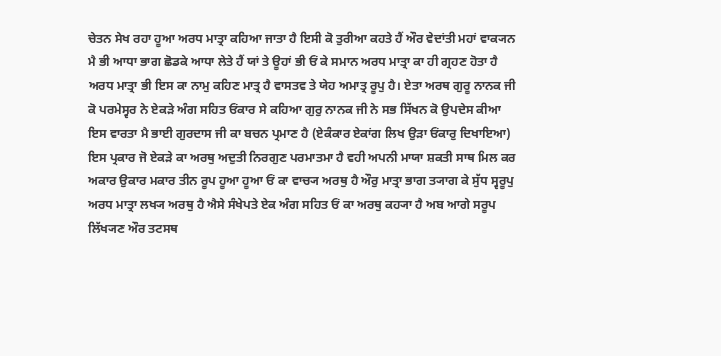ਚੇਤਨ ਸੇਖ ਰਹਾ ਹੂਆ ਅਰਧ ਮਾਤ੍ਰਾ ਕਹਿਆ ਜਾਤਾ ਹੈ ਇਸੀ ਕੋ ਤੁਰੀਆ ਕਹਤੇ ਹੈਂ ਔਰ ਵੇਦਾਂਤੀ ਮਹਾਂ ਵਾਕ੍ਯਨ ਮੈ ਭੀ ਆਧਾ ਭਾਗ ਛੋਡਕੇ ਆਧਾ ਲੇਤੇ ਹੈਂ ਯਾਂ ਤੇ ਊਹਾਂ ਭੀ ਓਂ ਕੇ ਸਮਾਨ ਅਰਧ ਮਾਤ੍ਰਾ ਕਾ ਹੀ ਗ੍ਰਹਣ ਹੋਤਾ ਹੈ ਅਰਧ ਮਾਤ੍ਰਾ ਭੀ ਇਸ ਕਾ ਨਾਮੁ ਕਹਿਣ ਮਾਤ੍ਰ ਹੈ ਵਾਸਤਵ ਤੇ ਯੇਹ ਅਮਾਤ੍ਰ ਰੂਪੁ ਹੈ। ਏਤਾ ਅਰਥ ਗੁਰੂ ਨਾਨਕ ਜੀ ਕੋ ਪਰਮੇਸ੍ਵਰ ਨੇ ਏਕੜੇ ਅੰਗ ਸਹਿਤ ਓਂਕਾਰ ਸੇ ਕਹਿਆ ਗੁਰੁ ਨਾਨਕ ਜੀ ਨੇ ਸਭ ਸਿੱਖਨ ਕੋ ਉਪਦੇਸ ਕੀਆ ਇਸ ਵਾਰਤਾ ਮੈ ਭਾਈ ਗੁਰਦਾਸ ਜੀ ਕਾ ਬਚਨ ਪ੍ਰਮਾਣ ਹੈ (ਏਕੰਕਾਰ ਏਕਾਂਗ ਲਿਖ ਉੜਾ ਓਂਕਾਰੁ ਦਿਖਾਇਆ) ਇਸ ਪ੍ਰਕਾਰ ਜੋ ਏਕੜੇ ਕਾ ਅਰਥੁ ਅਦੁਤੀ ਨਿਰਗੁਣ ਪਰਮਾਤਮਾ ਹੈ ਵਹੀ ਅਪਨੀ ਮਾਯਾ ਸ਼ਕਤੀ ਸਾਥ ਮਿਲ ਕਰ ਅਕਾਰ ਉਕਾਰ ਮਕਾਰ ਤੀਨ ਰੂਪ ਹੂਆ ਹੂਆ ਓਂ ਕਾ ਵਾਚ੍ਯ ਅਰਥੁ ਹੈ ਔਰੁ ਮਾਤ੍ਰਾ ਭਾਗ ਤ੍ਯਾਗ ਕੇ ਸੁੱਧ ਸ੍ਵਰੂਪੁ ਅਰਧ ਮਾਤ੍ਰਾ ਲਖ੍ਯ ਅਰਥੁ ਹੈ ਐਸੇ ਸੰਖੇਪਤੇ ਏਕ ਅੰਗ ਸਹਿਤ ਓਂ ਕਾ ਅਰਥੁ ਕਹ੍ਯਾ ਹੈ ਅਬ ਆਗੇ ਸਰੂਪ ਲਿੱਖ੍ਯਣ ਔਰ ਤਟਸਥ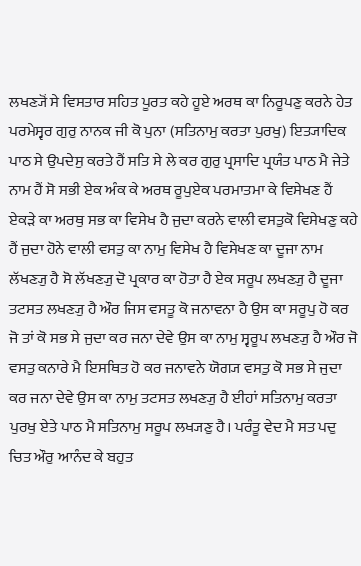ਲਖਣ੍ਯੋਂ ਸੇ ਵਿਸਤਾਰ ਸਹਿਤ ਪੂਰਤ ਕਹੇ ਹੂਏ ਅਰਥ ਕਾ ਨਿਰੂਪਣੁ ਕਰਨੇ ਹੇਤ ਪਰਮੇਸ੍ਵਰ ਗੁਰੁ ਨਾਨਕ ਜੀ ਕੋ ਪੁਨਾ (ਸਤਿਨਾਮੁ ਕਰਤਾ ਪੁਰਖੁ) ਇਤ੍ਯਾਦਿਕ ਪਾਠ ਸੇ ਉਪਦੇਸੁ ਕਰਤੇ ਹੈਂ ਸਤਿ ਸੇ ਲੇ ਕਰ ਗੁਰੁ ਪ੍ਰਸਾਦਿ ਪ੍ਰਯੰਤ ਪਾਠ ਮੈ ਜੇਤੇ ਨਾਮ ਹੈਂ ਸੋ ਸਭੀ ਏਕ ਅੰਕ ਕੇ ਅਰਥ ਰੂਪੁਏਕ ਪਰਮਾਤਮਾ ਕੇ ਵਿਸੇਖਣ ਹੈਂ ਏਕੜੇ ਕਾ ਅਰਥੁ ਸਭ ਕਾ ਵਿਸੇਖ ਹੈ ਜੁਦਾ ਕਰਨੇ ਵਾਲੀ ਵਸਤੁਕੋ ਵਿਸੇਖਣੁ ਕਹੇ ਹੈਂ ਜੁਦਾ ਹੋਨੇ ਵਾਲੀ ਵਸਤੁ ਕਾ ਨਾਮੁ ਵਿਸੇਖ ਹੈ ਵਿਸੇਖਣ ਕਾ ਦੂਜਾ ਨਾਮ ਲੱਖਣ੍ਯੁ ਹੈ ਸੋ ਲੱਖਣ੍ਯੁ ਦੋ ਪ੍ਰਕਾਰ ਕਾ ਹੋਤਾ ਹੈ ਏਕ ਸਰੂਪ ਲਖਣ੍ਯੁ ਹੈ ਦੂਜਾ ਤਟਸਤ ਲਖਣ੍ਯੁ ਹੈ ਔਰ ਜਿਸ ਵਸਤੂ ਕੋ ਜਨਾਵਨਾ ਹੈ ਉਸ ਕਾ ਸਰੂਪੁ ਹੋ ਕਰ ਜੋ ਤਾਂ ਕੋ ਸਭ ਸੇ ਜੁਦਾ ਕਰ ਜਨਾ ਦੇਵੇ ਉਸ ਕਾ ਨਾਮੁ ਸ੍ਵਰੂਪ ਲਖਣ੍ਯੁ ਹੈ ਔਰ ਜੋ ਵਸਤੁ ਕਨਾਰੇ ਮੈ ਇਸਥਿਤ ਹੋ ਕਰ ਜਨਾਵਨੇ ਯੋਗ੍ਯ ਵਸਤੁ ਕੋ ਸਭ ਸੇ ਜੁਦਾ ਕਰ ਜਨਾ ਦੇਵੇ ਉਸ ਕਾ ਨਾਮੁ ਤਟਸਤ ਲਖਣ੍ਯੁ ਹੈ ਈਹਾਂ ਸਤਿਨਾਮੁ ਕਰਤਾ ਪੁਰਖੁ ਏਤੇ ਪਾਠ ਮੈ ਸਤਿਨਾਮੁ ਸਰੂਪ ਲਖ੍ਯਣੁ ਹੈ। ਪਰੰਤੂ ਵੇਦ ਮੈ ਸਤ ਪਦੁ ਚਿਤ ਔਰੁ ਆਨੰਦ ਕੇ ਬਹੁਤ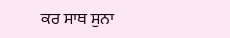ਕਰ ਸਾਥ ਸੁਨਾ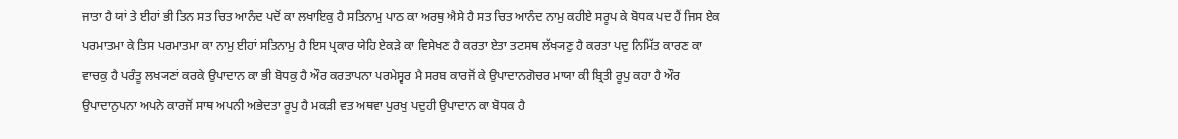ਜਾਤਾ ਹੈ ਯਾਂ ਤੇ ਈਹਾਂ ਭੀ ਤਿਨ ਸਤ ਚਿਤ ਆਨੰਦ ਪਦੋਂ ਕਾ ਲਖਾਇਕੁ ਹੈ ਸਤਿਨਾਮੁ ਪਾਠ ਕਾ ਅਰਥੁ ਐਸੇ ਹੈ ਸਤ ਚਿਤ ਆਨੰਦ ਨਾਮੁ ਕਹੀਏ ਸਰੂਪ ਕੇ ਬੋਧਕ ਪਦ ਹੈਂ ਜਿਸ ਏਕ ਪਰਮਾਤਮਾ ਕੇ ਤਿਸ ਪਰਮਾਤਮਾ ਕਾ ਨਾਮੁ ਈਹਾਂ ਸਤਿਨਾਮੁ ਹੈ ਇਸ ਪ੍ਰਕਾਰ ਯੇਹਿ ਏਕੜੇ ਕਾ ਵਿਸੇਖਣ ਹੈ ਕਰਤਾ ਏਤਾ ਤਟਸਥ ਲੱਖ੍ਯਣੁ ਹੈ ਕਰਤਾ ਪਦੁ ਨਿਮਿੱਤ ਕਾਰਣ ਕਾ ਵਾਚਕੁ ਹੈ ਪਰੰਤੂ ਲਖ੍ਯਣਾਂ ਕਰਕੇ ਉਪਾਦਾਨ ਕਾ ਭੀ ਬੋਧਕੁ ਹੈ ਔਰ ਕਰਤਾਪਨਾ ਪਰਮੇਸ੍ਵਰ ਮੈ ਸਰਬ ਕਾਰਜੋਂ ਕੇ ਉਪਾਦਾਨਗੋਚਰ ਮਾਯਾ ਕੀ ਬ੍ਰਿਤੀ ਰੂਪੁ ਕਹਾ ਹੈ ਔਰ ਉਪਾਦਾਨੁਪਨਾ ਅਪਨੇ ਕਾਰਜੋਂ ਸਾਥ ਅਪਨੀ ਅਭੇਦਤਾ ਰੂਪੁ ਹੈ ਮਕੜੀ ਵਤ ਅਥਵਾ ਪੁਰਖੁ ਪਦੁਹੀ ਉਪਾਦਾਨ ਕਾ ਬੋਧਕ ਹੈ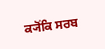ਕ੍ਯੋਂਕਿ ਸਰਬ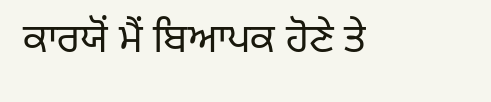ਕਾਰਯੋਂ ਮੈਂ ਬਿਆਪਕ ਹੋਣੇ ਤੇ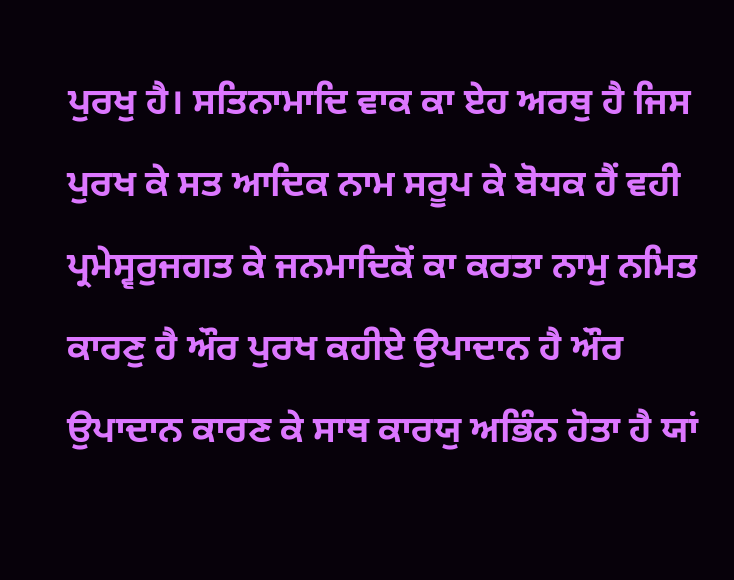ਪੁਰਖੁ ਹੈ। ਸਤਿਨਾਮਾਦਿ ਵਾਕ ਕਾ ਏਹ ਅਰਥੁ ਹੈ ਜਿਸ ਪੁਰਖ ਕੇ ਸਤ ਆਦਿਕ ਨਾਮ ਸਰੂਪ ਕੇ ਬੋਧਕ ਹੈਂ ਵਹੀ ਪ੍ਰਮੇਸ੍ਵਰੁਜਗਤ ਕੇ ਜਨਮਾਦਿਕੋਂ ਕਾ ਕਰਤਾ ਨਾਮੁ ਨਮਿਤ ਕਾਰਣੁ ਹੈ ਔਰ ਪੁਰਖ ਕਹੀਏ ਉਪਾਦਾਨ ਹੈ ਔਰ ਉਪਾਦਾਨ ਕਾਰਣ ਕੇ ਸਾਥ ਕਾਰਯੁ ਅਭਿੰਨ ਹੋਤਾ ਹੈ ਯਾਂ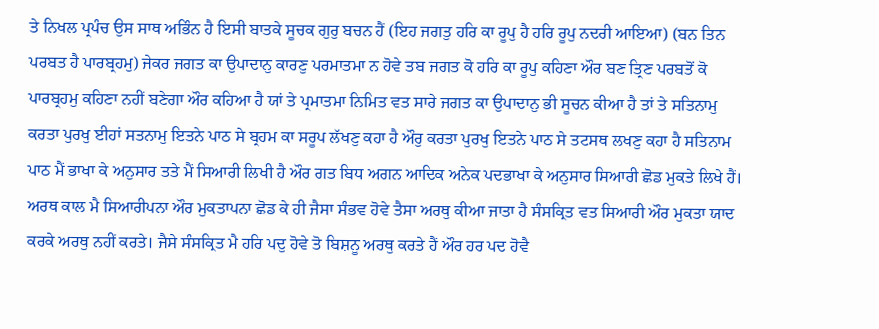ਤੇ ਨਿਖਲ ਪ੍ਰਪੰਚ ਉਸ ਸਾਥ ਅਭਿੰਨ ਹੈ ਇਸੀ ਬਾਤਕੇ ਸੂਚਕ ਗੁਰੁ ਬਚਨ ਹੈਂ (ਇਹ ਜਗਤੁ ਹਰਿ ਕਾ ਰੂਪੁ ਹੈ ਹਰਿ ਰੂਪੁ ਨਦਰੀ ਆਇਆ) (ਬਨ ਤਿਨ ਪਰਬਤ ਹੈ ਪਾਰਬ੍ਰਹਮੁ) ਜੇਕਰ ਜਗਤ ਕਾ ਉਪਾਦਾਨੁ ਕਾਰਣੁ ਪਰਮਾਤਮਾ ਨ ਹੋਵੇ ਤਬ ਜਗਤ ਕੋ ਹਰਿ ਕਾ ਰੂਪੁ ਕਹਿਣਾ ਔਰ ਬਣ ਤ੍ਰਿਣ ਪਰਬਤੋਂ ਕੋ ਪਾਰਬ੍ਰਹਮੁ ਕਹਿਣਾ ਨਹੀਂ ਬਣੇਗਾ ਔਰ ਕਹਿਆ ਹੈ ਯਾਂ ਤੇ ਪ੍ਰਮਾਤਮਾ ਨਿਮਿਤ ਵਤ ਸਾਰੇ ਜਗਤ ਕਾ ਉਪਾਦਾਨੁ ਭੀ ਸੂਚਨ ਕੀਆ ਹੈ ਤਾਂ ਤੇ ਸਤਿਨਾਮੁ ਕਰਤਾ ਪੁਰਖੁ ਈਹਾਂ ਸਤਨਾਮੁ ਇਤਨੇ ਪਾਠ ਸੇ ਬ੍ਰਹਮ ਕਾ ਸਰੂਪ ਲੱਖਣੁ ਕਹਾ ਹੈ ਔਰੁ ਕਰਤਾ ਪੁਰਖੁ ਇਤਨੇ ਪਾਠ ਸੇ ਤਟਸਥ ਲਖਣੁ ਕਹਾ ਹੈ ਸਤਿਨਾਮ ਪਾਠ ਮੈਂ ਭਾਖਾ ਕੇ ਅਨੁਸਾਰ ਤਤੇ ਮੈਂ ਸਿਆਰੀ ਲਿਖੀ ਹੈ ਔਰ ਗਤ ਬਿਧ ਅਗਨ ਆਦਿਕ ਅਨੇਕ ਪਦਭਾਖਾ ਕੇ ਅਨੁਸਾਰ ਸਿਆਰੀ ਛੋਡ ਮੁਕਤੇ ਲਿਖੇ ਹੈਂ। ਅਰਥ ਕਾਲ ਮੈ ਸਿਆਰੀਪਨਾ ਔਰ ਮੁਕਤਾਪਨਾ ਛੋਡ ਕੇ ਹੀ ਜੈਸਾ ਸੰਭਵ ਹੋਵੇ ਤੈਸਾ ਅਰਥੁ ਕੀਆ ਜਾਤਾ ਹੈ ਸੰਸਕ੍ਰਿਤ ਵਤ ਸਿਆਰੀ ਔਰ ਮੁਕਤਾ ਯਾਦ ਕਰਕੇ ਅਰਥੁ ਨਹੀਂ ਕਰਤੇ। ਜੈਸੇ ਸੰਸਕ੍ਰਿਤ ਮੈ ਹਰਿ ਪਦੁ ਹੋਵੇ ਤੋ ਬਿਸ਼ਨੂ ਅਰਥੁ ਕਰਤੇ ਹੈਂ ਔਰ ਹਰ ਪਦ ਹੋਵੈ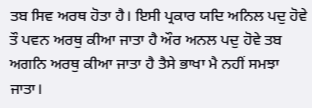ਤਬ ਸਿਵ ਅਰਥ ਹੋਤਾ ਹੈ। ਇਸੀ ਪ੍ਰਕਾਰ ਯਦਿ ਅਨਿਲ ਪਦੁ ਹੋਵੇ ਤੌ ਪਵਨ ਅਰਥੁ ਕੀਆ ਜਾਤਾ ਹੈ ਔਰ ਅਨਲ ਪਦੁ ਹੋਵੇ ਤਬ ਅਗਨਿ ਅਰਥੁ ਕੀਆ ਜਾਤਾ ਹੈ ਤੈਸੇ ਭਾਖਾ ਮੈ ਨਹੀਂ ਸਮਝਾ ਜਾਤਾ।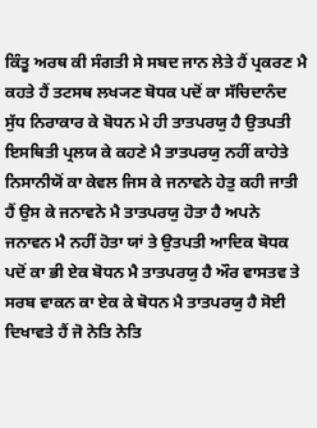ਕਿੰਤੂ ਅਰਥ ਕੀ ਸੰਗਤੀ ਸੇ ਸਬਦ ਜਾਨ ਲੇਤੇ ਹੈਂ ਪ੍ਰਕਰਣ ਮੈ ਕਹਤੇ ਹੈਂ ਤਟਸਥ ਲਖ੍ਯਣ ਬੋਧਕ ਪਦੋਂ ਕਾ ਸੱਚਿਦਾਨੰਦ ਸੁੱਧ ਨਿਰਾਕਾਰ ਕੇ ਬੋਧਨ ਮੇ ਹੀ ਤਾਤਪਰਯੁ ਹੈ ਉਤਪਤੀ ਇਸਥਿਤੀ ਪ੍ਰਲਯ ਕੇ ਕਹਣੇ ਮੈ ਤਾਤਪਰਯੁ ਨਹੀਂ ਕਾਹੇਤੇ ਨਿਸਾਨੀਯੋਂ ਕਾ ਕੇਵਲ ਜਿਸ ਕੇ ਜਨਾਵਨੇ ਹੇਤੁ ਕਹੀ ਜਾਤੀ ਹੈਂ ਉਸ ਕੇ ਜਨਾਵਨੇ ਮੈ ਤਾਤਪਰਯੁ ਹੋਤਾ ਹੈ ਅਪਨੇ ਜਨਾਵਨ ਮੈ ਨਹੀਂ ਹੋਤਾ ਯਾਂ ਤੇ ਉਤਪਤੀ ਆਦਿਕ ਬੋਧਕ ਪਦੋਂ ਕਾ ਭੀ ਏਕ ਬੋਧਨ ਮੈ ਤਾਤਪਰਯੁ ਹੈ ਔਰ ਵਾਸਤਵ ਤੇ ਸਰਬ ਵਾਕਨ ਕਾ ਏਕ ਕੇ ਬੋਧਨ ਮੈ ਤਾਤਪਰਯੁ ਹੈ ਸੋਈ ਦਿਖਾਵਤੇ ਹੈਂ ਜੋ ਨੇਤਿ ਨੇਤਿ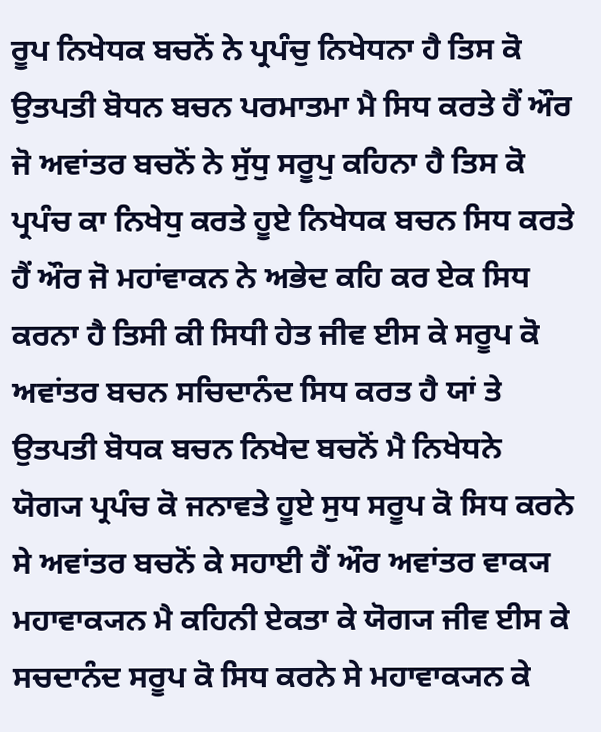ਰੂਪ ਨਿਖੇਧਕ ਬਚਨੋਂ ਨੇ ਪ੍ਰਪੰਚੁ ਨਿਖੇਧਨਾ ਹੈ ਤਿਸ ਕੋ ਉਤਪਤੀ ਬੋਧਨ ਬਚਨ ਪਰਮਾਤਮਾ ਮੈ ਸਿਧ ਕਰਤੇ ਹੈਂ ਔਰ ਜੋ ਅਵਾਂਤਰ ਬਚਨੋਂ ਨੇ ਸੁੱਧੁ ਸਰੂਪੁ ਕਹਿਨਾ ਹੈ ਤਿਸ ਕੋ ਪ੍ਰਪੰਚ ਕਾ ਨਿਖੇਧੁ ਕਰਤੇ ਹੂਏ ਨਿਖੇਧਕ ਬਚਨ ਸਿਧ ਕਰਤੇ ਹੈਂ ਔਰ ਜੋ ਮਹਾਂਵਾਕਨ ਨੇ ਅਭੇਦ ਕਹਿ ਕਰ ਏਕ ਸਿਧ ਕਰਨਾ ਹੈ ਤਿਸੀ ਕੀ ਸਿਧੀ ਹੇਤ ਜੀਵ ਈਸ ਕੇ ਸਰੂਪ ਕੋ ਅਵਾਂਤਰ ਬਚਨ ਸਚਿਦਾਨੰਦ ਸਿਧ ਕਰਤ ਹੈ ਯਾਂ ਤੇ ਉਤਪਤੀ ਬੋਧਕ ਬਚਨ ਨਿਖੇਦ ਬਚਨੋਂ ਮੈ ਨਿਖੇਧਨੇ ਯੋਗ੍ਯ ਪ੍ਰਪੰਚ ਕੋ ਜਨਾਵਤੇ ਹੂਏ ਸੁਧ ਸਰੂਪ ਕੋ ਸਿਧ ਕਰਨੇ ਸੇ ਅਵਾਂਤਰ ਬਚਨੋਂ ਕੇ ਸਹਾਈ ਹੈਂ ਔਰ ਅਵਾਂਤਰ ਵਾਕ੍ਯ ਮਹਾਵਾਕ੍ਯਨ ਮੈ ਕਹਿਨੀ ਏਕਤਾ ਕੇ ਯੋਗ੍ਯ ਜੀਵ ਈਸ ਕੇ ਸਚਦਾਨੰਦ ਸਰੂਪ ਕੋ ਸਿਧ ਕਰਨੇ ਸੇ ਮਹਾਵਾਕ੍ਯਨ ਕੇ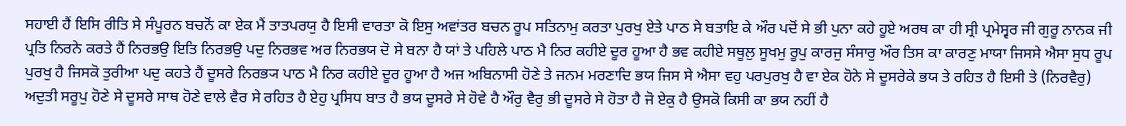ਸਹਾਈ ਹੈਂ ਇਸਿ ਰੀਤਿ ਸੇ ਸੰਪੂਰਨ ਬਚਨੋਂ ਕਾ ਏਕ ਮੈਂ ਤਾਤਪਰਯੁ ਹੈ ਇਸੀ ਵਾਰਤਾ ਕੋ ਇਸੁ ਅਵਾਂਤਰ ਬਚਨ ਰੂਪ ਸਤਿਨਾਮੁ ਕਰਤਾ ਪੁਰਖੁ ਏਤੇ ਪਾਠ ਸੇ ਬਤਾਇ ਕੇ ਔਰ ਪਦੋਂ ਸੇ ਭੀ ਪੁਨਾ ਕਹੇ ਹੂਏ ਅਰਥ ਕਾ ਹੀ ਸ੍ਰੀ ਪ੍ਰਮੇਸ੍ਵਰ ਜੀ ਗੁਰੂ ਨਾਨਕ ਜੀ ਪ੍ਰਤਿ ਨਿਰਨੇ ਕਰਤੇ ਹੈਂ ਨਿਰਭਉ ਇਤਿ ਨਿਰਭਉ ਪਦੁ ਨਿਰਭਵ ਅਰ ਨਿਰਭਯ ਦੋ ਸੇ ਬਨਾ ਹੈ ਯਾਂ ਤੇ ਪਹਿਲੇ ਪਾਠ ਮੈ ਨਿਰ ਕਹੀਏ ਦੂਰ ਹੂਆ ਹੈ ਭਵ ਕਹੀਏ ਸਥੂਲੁ ਸੂਖਮੁ ਰੂਪੁ ਕਾਰਜੁ ਸੰਸਾਰੁ ਔਰ ਤਿਸ ਕਾ ਕਾਰਣੁ ਮਾਯਾ ਜਿਸਸੇ ਐਸਾ ਸੁਧ ਰੂਪ ਪੁਰਖੁ ਹੈ ਜਿਸਕੋ ਤੁਰੀਆ ਪਦੁ ਕਹਤੇ ਹੈਂ ਦੂਸਰੇ ਨਿਰਭ੍ਯ ਪਾਠ ਮੈ ਨਿਰ ਕਹੀਏ ਦੂਰ ਹੂਆ ਹੈ ਅਜ ਅਬਿਨਾਸੀ ਹੋਣੇ ਤੇ ਜਨਮ ਮਰਣਾਦਿ ਭਯ ਜਿਸ ਸੇ ਐਸਾ ਵਹੁ ਪਰਪੁਰਖੁ ਹੈ ਵਾ ਏਕ ਹੋਨੇ ਸੇ ਦੂਸਰੇਕੇ ਭਯ ਤੇ ਰਹਿਤ ਹੈ ਇਸੀ ਤੇ (ਨਿਰਵੈਰੁ) ਅਦੁਤੀ ਸਰੂਪੁ ਹੋਣੇ ਸੇ ਦੂਸਰੇ ਸਾਥ ਹੋਣੇ ਵਾਲੇ ਵੈਰ ਸੇ ਰਹਿਤ ਹੈ ਏਹੁ ਪ੍ਰਸਿਧ ਬਾਤ ਹੈ ਭਯ ਦੂਸਰੇ ਸੇ ਹੋਵੇ ਹੈ ਔਰੁ ਵੈਰੁ ਭੀ ਦੂਸਰੇ ਸੇ ਹੋਤਾ ਹੈ ਜੋ ਏਕੁ ਹੈ ਉਸਕੋ ਕਿਸੀ ਕਾ ਭਯ ਨਹੀਂ ਹੈ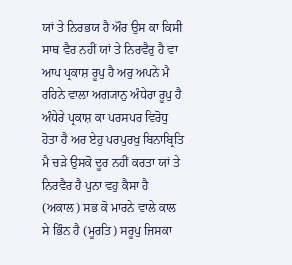ਯਾਂ ਤੇ ਨਿਰਭਯ ਹੈ ਔਰ ਉਸ ਕਾ ਕਿਸੀ ਸਾਥ ਵੈਰ ਨਹੀਂ ਯਾਂ ਤੇ ਨਿਰਵੈਰੁ ਹੈ ਵਾ ਆਪ ਪ੍ਰਕਾਸ਼ ਰੂਪੁ ਹੈ ਅਰੁ ਅਪਨੇ ਮੈ ਰਹਿਨੇ ਵਾਲਾ ਅਗ੍ਯਾਨੁ ਅੰਧੇਰਾ ਰੂਪੁ ਹੈ ਅੰਧੇਰੇ ਪ੍ਰਕਾਸ਼ ਕਾ ਪਰਸਪਰ ਵਿਰੋਧੁ ਹੋਤਾ ਹੈ ਅਰ ਏਹੁ ਪਰਪੁਰਖੁ ਬਿਨਾਬ੍ਰਿਤਿ ਮੈ ਚੜੇ ਉਸਕੋ ਦੂਰ ਨਹੀਂ ਕਰਤਾ ਯਾਂ ਤੇ ਨਿਰਵੈਰ ਹੈ ਪੁਨਾ ਵਹੁ ਕੈਸਾ ਹੈ (ਅਕਾਲ) ਸਭ ਕੋ ਮਾਰਨੇ ਵਾਲੇ ਕਾਲ ਸੇ ਭਿੰਨ ਹੈ (ਮੂਰਤਿ) ਸਰੂਪੁ ਜਿਸਕਾ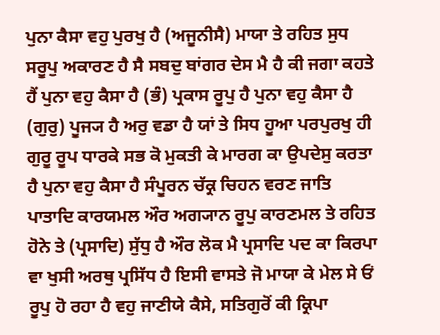ਪੁਨਾ ਕੈਸਾ ਵਹੁ ਪੁਰਖੁ ਹੈ (ਅਜੂਨੀਸੈ) ਮਾਯਾ ਤੇ ਰਹਿਤ ਸੁਧ ਸਰੂਪੁ ਅਕਾਰਣ ਹੈ ਸੈ ਸਬਦੁ ਬਾਂਗਰ ਦੇਸ ਮੈ ਹੈ ਕੀ ਜਗਾ ਕਹਤੇ ਹੈਂ ਪੁਨਾ ਵਹੁ ਕੈਸਾ ਹੈ (ਭੰ) ਪ੍ਰਕਾਸ ਰੂਪੁ ਹੈ ਪੁਨਾ ਵਹੁ ਕੈਸਾ ਹੈ (ਗੁਰੁ) ਪੂਜ੍ਯ ਹੈ ਅਰੁ ਵਡਾ ਹੈ ਯਾਂ ਤੇ ਸਿਧ ਹੂਆ ਪਰਪੁਰਖੁ ਹੀ ਗੁਰੂ ਰੂਪ ਧਾਰਕੇ ਸਭ ਕੋ ਮੁਕਤੀ ਕੇ ਮਾਰਗ ਕਾ ਉਪਦੇਸੁ ਕਰਤਾ ਹੈ ਪੁਨਾ ਵਹੁ ਕੈਸਾ ਹੈ ਸੰਪੂਰਨ ਚੱਕ੍ਰ ਚਿਹਨ ਵਰਣ ਜਾਤਿ ਪਾਤਾਦਿ ਕਾਰਯਮਲ ਔਰ ਅਗ੍ਯਾਨ ਰੂਪੁ ਕਾਰਣਮਲ ਤੇ ਰਹਿਤ ਹੋਨੇ ਤੇ (ਪ੍ਰਸਾਦਿ) ਸੁੱਧੁ ਹੈ ਔਰ ਲੋਕ ਮੈ ਪ੍ਰਸਾਦਿ ਪਦ ਕਾ ਕਿਰਪਾ ਵਾ ਖੁਸੀ ਅਰਥੁ ਪ੍ਰਸਿੱਧ ਹੈ ਇਸੀ ਵਾਸਤੇ ਜੋ ਮਾਯਾ ਕੇ ਮੇਲ ਸੇ ਓਂ ਰੂਪੁ ਹੋ ਰਹਾ ਹੈ ਵਹੁ ਜਾਣੀਯੇ ਕੈਸੇ, ਸਤਿਗੁਰੋਂ ਕੀ ਕ੍ਰਿਪਾ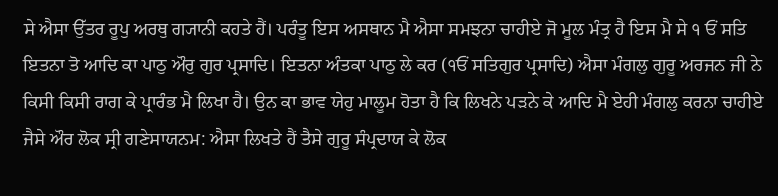ਸੇ ਐਸਾ ਉੱਤਰ ਰੂਪੁ ਅਰਥੁ ਗ੍ਯਾਨੀ ਕਹਤੇ ਹੈਂ। ਪਰੰਤੂ ਇਸ ਅਸਥਾਨ ਮੈ ਐਸਾ ਸਮਝਨਾ ਚਾਹੀਏ ਜੋ ਮੂਲ ਮੰਤ੍ਰ ਹੈ ਇਸ ਮੈ ਸੇ ੧ ਓਂ ਸਤਿ ਇਤਨਾ ਤੋ ਆਦਿ ਕਾ ਪਾਠੁ ਔਰੁ ਗੁਰ ਪ੍ਰਸਾਦਿ। ਇਤਨਾ ਅੰਤਕਾ ਪਾਠੁ ਲੇ ਕਰ (੧ਓਂ ਸਤਿਗੁਰ ਪ੍ਰਸਾਦਿ) ਐਸਾ ਮੰਗਲੁ ਗੁਰੂ ਅਰਜਨ ਜੀ ਨੇ ਕਿਸੀ ਕਿਸੀ ਰਾਗ ਕੇ ਪ੍ਰਾਰੰਭ ਮੈ ਲਿਖਾ ਹੈ। ਉਨ ਕਾ ਭਾਵ ਯੇਹੁ ਮਾਲੂਮ ਹੋਤਾ ਹੈ ਕਿ ਲਿਖਨੇ ਪੜਨੇ ਕੇ ਆਦਿ ਮੈ ਏਹੀ ਮੰਗਲੁ ਕਰਨਾ ਚਾਹੀਏ ਜੈਸੇ ਔਰ ਲੋਕ ਸ੍ਰੀ ਗਣੇਸਾਯਨਮ: ਐਸਾ ਲਿਖਤੇ ਹੈਂ ਤੈਸੇ ਗੁਰੂ ਸੰਪ੍ਰਦਾਯ ਕੇ ਲੋਕ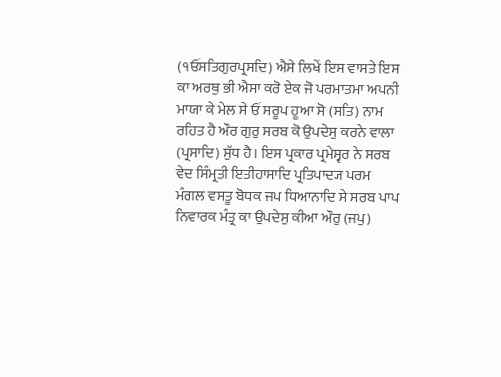(੧ਓਂਸਤਿਗੁਰਪ੍ਰਸਦਿ) ਐਸੇ ਲਿਖੇਂ ਇਸ ਵਾਸਤੇ ਇਸ ਕਾ ਅਰਥੁ ਭੀ ਐਸਾ ਕਰੋ ਏਕ ਜੋ ਪਰਮਾਤਮਾ ਅਪਨੀ ਮਾਯਾ ਕੇ ਮੇਲ ਸੇ ਓਂ ਸਰੂਪ ਹੂਆ ਸੋ (ਸਤਿ) ਨਾਮ ਰਹਿਤ ਹੈ ਔਰ ਗੁਰੁ ਸਰਬ ਕੋ ਉਪਦੇਸੁ ਕਰਨੇ ਵਾਲਾ (ਪ੍ਰਸਾਦਿ) ਸੁੱਧ ਹੈ। ਇਸ ਪ੍ਰਕਾਰ ਪ੍ਰਮੇਸ੍ਵਰ ਨੇ ਸਰਬ ਵੇਦ ਸਿੰਮ੍ਰਤੀ ਇਤੀਹਾਸਾਦਿ ਪ੍ਰਤਿਪਾਦ੍ਯ ਪਰਮ ਮੰਗਲ ਵਸਤੂ ਬੋਧਕ ਜਪ ਧਿਆਨਾਦਿ ਸੇ ਸਰਬ ਪਾਪ ਨਿਵਾਰਕ ਮੰਤ੍ਰ ਕਾ ਉਪਦੇਸੁ ਕੀਆ ਔਰੁ (ਜਪੁ)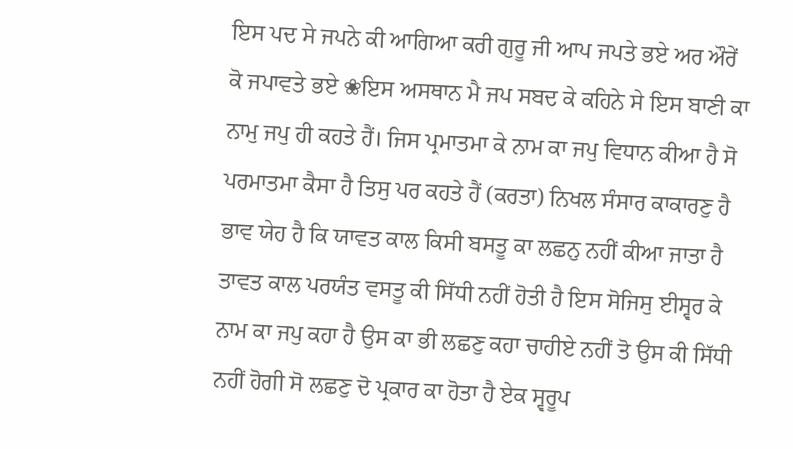ਇਸ ਪਦ ਸੇ ਜਪਨੇ ਕੀ ਆਗਿਆ ਕਰੀ ਗੁਰੂ ਜੀ ਆਪ ਜਪਤੇ ਭਏ ਅਰ ਔਰੇਂ ਕੋ ਜਪਾਵਤੇ ਭਏ ❀ਇਸ ਅਸਥਾਨ ਮੈ ਜਪ ਸਬਦ ਕੇ ਕਹਿਨੇ ਸੇ ਇਸ ਬਾਣੀ ਕਾ ਨਾਮੁ ਜਪੁ ਹੀ ਕਹਤੇ ਹੈਂ। ਜਿਸ ਪ੍ਰਮਾਤਮਾ ਕੇ ਨਾਮ ਕਾ ਜਪੁ ਵਿਧਾਨ ਕੀਆ ਹੈ ਸੋ ਪਰਮਾਤਮਾ ਕੈਸਾ ਹੈ ਤਿਸੁ ਪਰ ਕਹਤੇ ਹੈਂ (ਕਰਤਾ) ਨਿਖਲ ਸੰਸਾਰ ਕਾਕਾਰਣੁ ਹੈ ਭਾਵ ਯੇਹ ਹੈ ਕਿ ਯਾਵਤ ਕਾਲ ਕਿਸੀ ਬਸਤੂ ਕਾ ਲਛਨੁ ਨਹੀਂ ਕੀਆ ਜਾਤਾ ਹੈ ਤਾਵਤ ਕਾਲ ਪਰਯੰਤ ਵਸਤੂ ਕੀ ਸਿੱਧੀ ਨਹੀਂ ਹੋਤੀ ਹੈ ਇਸ ਸੋਜਿਸੁ ਈਸ੍ਵਰ ਕੇ ਨਾਮ ਕਾ ਜਪੁ ਕਹਾ ਹੈ ਉਸ ਕਾ ਭੀ ਲਛਣੁ ਕਹਾ ਚਾਹੀਏ ਨਹੀਂ ਤੋ ਉਸ ਕੀ ਸਿੱਧੀ ਨਹੀਂ ਹੋਗੀ ਸੋ ਲਛਣੁ ਦੋ ਪ੍ਰਕਾਰ ਕਾ ਹੋਤਾ ਹੈ ਏਕ ਸ੍ਵਰੂਪ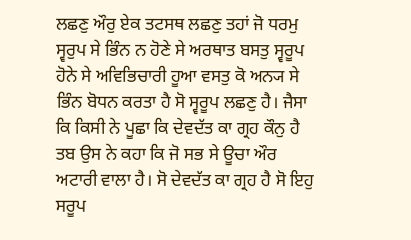ਲਛਣੁ ਔਰੁ ਏਕ ਤਟਸਥ ਲਛਣੁ ਤਹਾਂ ਜੋ ਧਰਮੁ ਸ੍ਵਰੁਪ ਸੇ ਭਿੰਨ ਨ ਹੋਣੇ ਸੇ ਅਰਥਾਤ ਬਸਤੁ ਸ੍ਵਰੂਪ ਹੋਨੇ ਸੇ ਅਵਿਭਿਚਾਰੀ ਹੂਆ ਵਸਤੁ ਕੋ ਅਨ੍ਯ ਸੇ ਭਿੰਨ ਬੋਧਨ ਕਰਤਾ ਹੈ ਸੋ ਸ੍ਵਰੂਪ ਲਛਣੁ ਹੈ। ਜੈਸਾ ਕਿ ਕਿਸੀ ਨੇ ਪੂਛਾ ਕਿ ਦੇਵਦੱਤ ਕਾ ਗ੍ਰਹ ਕੌਨੁ ਹੈ ਤਬ ਉਸ ਨੇ ਕਹਾ ਕਿ ਜੋ ਸਭ ਸੇ ਊਚਾ ਔਰ ਅਟਾਰੀ ਵਾਲਾ ਹੈ। ਸੋ ਦੇਵਦੱਤ ਕਾ ਗ੍ਰਹ ਹੈ ਸੋ ਇਹੁ ਸਰੂਪ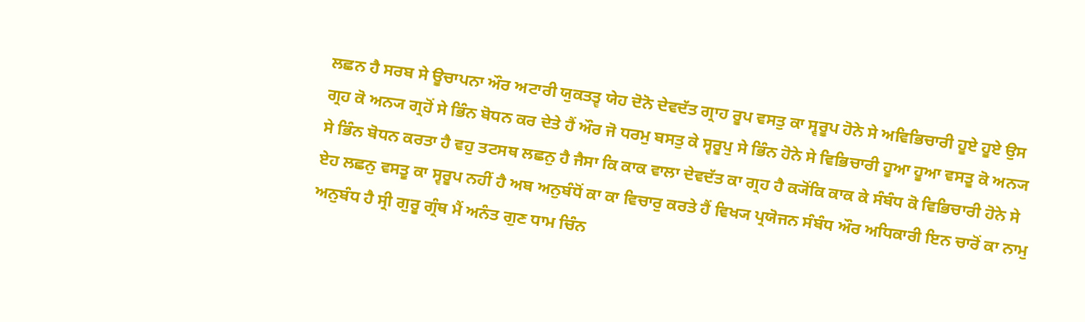ਲਛਨ ਹੈ ਸਰਬ ਸੇ ਊਚਾਪਨਾ ਔਰ ਅਟਾਰੀ ਯੁਕਤਤ੍ਵ ਯੇਹ ਦੋਨੋ ਦੇਵਦੱਤ ਗ੍ਰਾਹ ਰੂਪ ਵਸਤੁ ਕਾ ਸ੍ਵਰੂਪ ਹੋਨੇ ਸੇ ਅਵਿਭਿਚਾਰੀ ਹੂਏ ਹੂਏ ਉਸ ਗ੍ਰਹ ਕੋ ਅਨ੍ਯ ਗ੍ਰਹੋਂ ਸੇ ਭਿੰਨ ਬੋਧਨ ਕਰ ਦੇਤੇ ਹੈਂ ਔਰ ਜੋ ਧਰਮੁ ਬਸਤੁ ਕੇ ਸ੍ਵਰੂਪੁ ਸੇ ਭਿੰਨ ਹੋਨੇ ਸੇ ਵਿਭਿਚਾਰੀ ਹੂਆ ਹੂਆ ਵਸਤੂ ਕੋ ਅਨ੍ਯ ਸੇ ਭਿੰਨ ਬੋਧਨ ਕਰਤਾ ਹੈ ਵਹੁ ਤਟਸਥ ਲਛਨੁ ਹੈ ਜੈਸਾ ਕਿ ਕਾਕ ਵਾਲਾ ਦੇਵਦੱਤ ਕਾ ਗ੍ਰਹ ਹੈ ਕ੍ਯੋਂਕਿ ਕਾਕ ਕੇ ਸੰਬੰਧ ਕੋ ਵਿਭਿਚਾਰੀ ਹੋਨੇ ਸੇ ਏਹ ਲਛਨੁ ਵਸਤੂ ਕਾ ਸ੍ਵਰੂਪ ਨਹੀਂ ਹੈ ਅਬ ਅਨੁਬੰਧੋਂ ਕਾ ਕਾ ਵਿਚਾਰੁ ਕਰਤੇ ਹੈਂ ਵਿਖ੍ਯ ਪ੍ਰਯੋਜਨ ਸੰਬੰਧ ਔਰ ਅਧਿਕਾਰੀ ਇਨ ਚਾਰੋਂ ਕਾ ਨਾਮੁ ਅਨੁਬੰਧ ਹੈ ਸ੍ਰੀ ਗੁਰੂ ਗ੍ਰੰਥ ਮੈਂ ਅਨੰਤ ਗੁਣ ਧਾਮ ਚਿੰਨ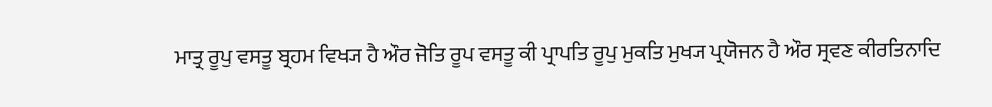ਮਾਤ੍ਰ ਰੂਪੁ ਵਸਤੂ ਬ੍ਰਹਮ ਵਿਖ੍ਯ ਹੈ ਔਰ ਜੋਤਿ ਰੂਪ ਵਸਤੂ ਕੀ ਪ੍ਰਾਪਤਿ ਰੂਪੁ ਮੁਕਤਿ ਮੁਖ੍ਯ ਪ੍ਰਯੋਜਨ ਹੈ ਔਰ ਸ੍ਰਵਣ ਕੀਰਤਿਨਾਦਿ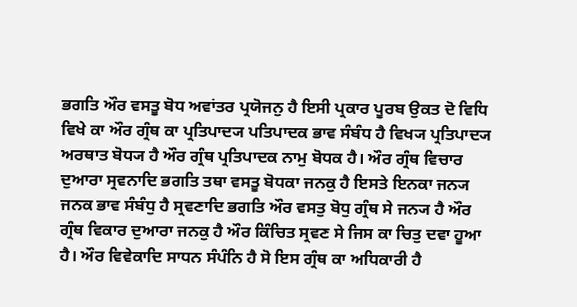ਭਗਤਿ ਔਰ ਵਸਤੂ ਬੋਧ ਅਵਾਂਤਰ ਪ੍ਰਯੋਜਨੁ ਹੈ ਇਸੀ ਪ੍ਰਕਾਰ ਪੂਰਬ ਉਕਤ ਦੋ ਵਿਧਿ ਵਿਖੇ ਕਾ ਔਰ ਗ੍ਰੰਥ ਕਾ ਪ੍ਰਤਿਪਾਦ੍ਯ ਪਤਿਪਾਦਕ ਭਾਵ ਸੰਬੰਧ ਹੈ ਵਿਖ੍ਯ ਪ੍ਰਤਿਪਾਦ੍ਯ ਅਰਥਾਤ ਬੋਧ੍ਯ ਹੈ ਔਰ ਗ੍ਰੰਥ ਪ੍ਰਤਿਪਾਦਕ ਨਾਮੁ ਬੋਧਕ ਹੈ। ਔਰ ਗ੍ਰੰਥ ਵਿਚਾਰ ਦੁਆਰਾ ਸ੍ਰਵਨਾਦਿ ਭਗਤਿ ਤਥਾ ਵਸਤੂ ਬੋਧਕਾ ਜਨਕੁ ਹੈ ਇਸਤੇ ਇਨਕਾ ਜਨ੍ਯ ਜਨਕ ਭਾਵ ਸੰਬੰਧੁ ਹੈ ਸ੍ਰਵਣਾਦਿ ਭਗਤਿ ਔਰ ਵਸਤੁ ਬੋਧੁ ਗ੍ਰੰਥ ਸੇ ਜਨ੍ਯ ਹੈ ਔਰ ਗ੍ਰੰਥ ਵਿਕਾਰ ਦੁਆਰਾ ਜਨਕੁ ਹੈ ਔਰ ਕਿੰਚਿਤ ਸ੍ਰਵਣ ਸੇ ਜਿਸ ਕਾ ਚਿਤੁ ਦਵਾ ਹੂਆ ਹੈ। ਔਰ ਵਿਵੇਕਾਦਿ ਸਾਧਨ ਸੰਪੰਨਿ ਹੈ ਸੋ ਇਸ ਗ੍ਰੰਥ ਕਾ ਅਧਿਕਾਰੀ ਹੈ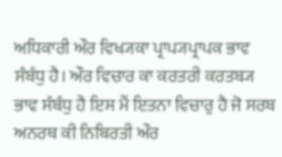ਅਧਿਕਾਰੀ ਔਰ ਵਿਖ੍ਯਕਾ ਪ੍ਰਾਪ੍ਯਪ੍ਰਾਪਕ ਭਾਵ ਸੰਬੰਧੁ ਹੈ। ਔਰ ਵਿਚਾਰ ਕਾ ਕਰਤਰੀ ਕਰਤਬ੍ਯ ਭਾਵ ਸੰਬੰਧੁ ਹੈ ਇਸ ਮੈਂ ਇਤਨਾ ਵਿਚਾਰੁ ਹੈ ਜੋ ਸਰਬ ਅਨਰਥ ਕੀ ਨਿਬਿਰਤੀ ਔਰ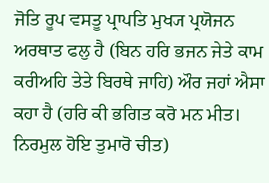ਜੋਤਿ ਰੂਪ ਵਸਤੂ ਪ੍ਰਾਪਤਿ ਮੁਖ੍ਯ ਪ੍ਰਯੋਜਨ ਅਰਥਾਤ ਫਲੁ ਹੈ (ਬਿਨ ਹਰਿ ਭਜਨ ਜੇਤੇ ਕਾਮ ਕਰੀਅਹਿ ਤੇਤੇ ਬਿਰਥੇ ਜਾਹਿ) ਔਰ ਜਹਾਂ ਐਸਾ ਕਹਾ ਹੈ (ਹਰਿ ਕੀ ਭਗਿਤ ਕਰੋ ਮਨ ਮੀਤ। ਨਿਰਮੁਲ ਹੋਇ ਤੁਮਾਰੋ ਚੀਤ)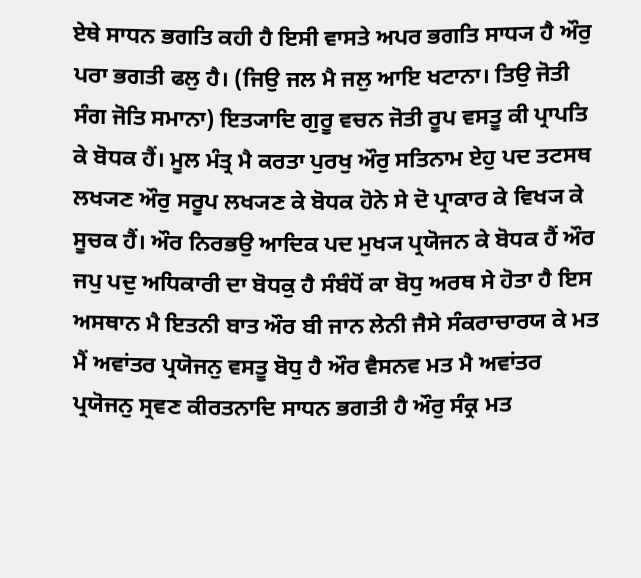ਏਥੇ ਸਾਧਨ ਭਗਤਿ ਕਹੀ ਹੈ ਇਸੀ ਵਾਸਤੇ ਅਪਰ ਭਗਤਿ ਸਾਧ੍ਯ ਹੈ ਔਰੁ ਪਰਾ ਭਗਤੀ ਫਲੁ ਹੈ। (ਜਿਉ ਜਲ ਮੈ ਜਲੁ ਆਇ ਖਟਾਨਾ। ਤਿਉ ਜੋਤੀ ਸੰਗ ਜੋਤਿ ਸਮਾਨਾ) ਇਤ੍ਯਾਦਿ ਗੁਰੂ ਵਚਨ ਜੋਤੀ ਰੂਪ ਵਸਤੂ ਕੀ ਪ੍ਰਾਪਤਿ ਕੇ ਬੋਧਕ ਹੈਂ। ਮੂਲ ਮੰਤ੍ਰ ਮੈ ਕਰਤਾ ਪੁਰਖੁ ਔਰੁ ਸਤਿਨਾਮ ਏਹੁ ਪਦ ਤਟਸਥ ਲਖ੍ਯਣ ਔਰੁ ਸਰੂਪ ਲਖ੍ਯਣ ਕੇ ਬੋਧਕ ਹੋਨੇ ਸੇ ਦੋ ਪ੍ਰਾਕਾਰ ਕੇ ਵਿਖ੍ਯ ਕੇ ਸੂਚਕ ਹੈਂ। ਔਰ ਨਿਰਭਉ ਆਦਿਕ ਪਦ ਮੁਖ੍ਯ ਪ੍ਰਯੋਜਨ ਕੇ ਬੋਧਕ ਹੈਂ ਔਰ ਜਪੁ ਪਦੁ ਅਧਿਕਾਰੀ ਦਾ ਬੋਧਕੁ ਹੈ ਸੰਬੰਧੋਂ ਕਾ ਬੋਧੁ ਅਰਥ ਸੇ ਹੋਤਾ ਹੈ ਇਸ ਅਸਥਾਨ ਮੈ ਇਤਨੀ ਬਾਤ ਔਰ ਬੀ ਜਾਨ ਲੇਨੀ ਜੈਸੇ ਸੰਕਰਾਚਾਰਯ ਕੇ ਮਤ ਮੈਂ ਅਵਾਂਤਰ ਪ੍ਰਯੋਜਨੁ ਵਸਤੂ ਬੋਧੁ ਹੈ ਔਰ ਵੈਸਨਵ ਮਤ ਮੈ ਅਵਾਂਤਰ ਪ੍ਰਯੋਜਨੁ ਸ੍ਰਵਣ ਕੀਰਤਨਾਦਿ ਸਾਧਨ ਭਗਤੀ ਹੈ ਔਰੁ ਸੰਕ੍ਰ ਮਤ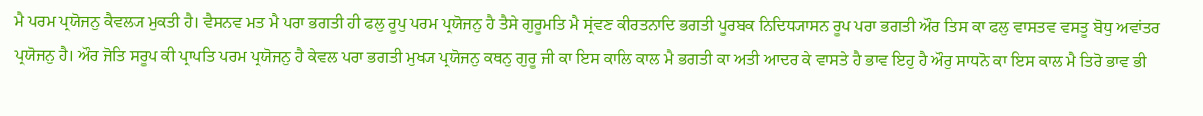ਮੈ ਪਰਮ ਪ੍ਰਯੋਜਨੁ ਕੈਵਲ੍ਯ ਮੁਕਤੀ ਹੈ। ਵੈਸਨਵ ਮਤ ਮੈ ਪਰਾ ਭਗਤੀ ਹੀ ਫਲੁ ਰੂਪੁ ਪਰਮ ਪ੍ਰਯੋਜਨੁ ਹੈ ਤੈਸੇ ਗੁਰੂਮਤਿ ਮੈ ਸ੍ਰਂਵਣ ਕੀਰਤਨਾਦਿ ਭਗਤੀ ਪੂਰਬਕ ਨਿਦਿਧ੍ਯਾਸਨ ਰੂਪ ਪਰਾ ਭਗਤੀ ਔਰ ਤਿਸ ਕਾ ਫਲੁ ਵਾਸਤਵ ਵਸਤੂ ਬੋਧੁ ਅਵਾਂਤਰ ਪ੍ਰਯੋਜਨੁ ਹੈ। ਔਰ ਜੋਤਿ ਸਰੂਪ ਕੀ ਪ੍ਰਾਪਤਿ ਪਰਮ ਪ੍ਰਯੋਜਨੁ ਹੈ ਕੇਵਲ ਪਰਾ ਭਗਤੀ ਮੁਖ੍ਯ ਪ੍ਰਯੋਜਨੁ ਕਥਨੁ ਗੁਰੂ ਜੀ ਕਾ ਇਸ ਕਾਲਿ ਕਾਲ ਮੈ ਭਗਤੀ ਕਾ ਅਤੀ ਆਦਰ ਕੇ ਵਾਸਤੇ ਹੈ ਭਾਵ ਇਹੁ ਹੈ ਔਰੁ ਸਾਧਨੋ ਕਾ ਇਸ ਕਾਲ ਮੈ ਤਿਰੋ ਭਾਵ ਭੀ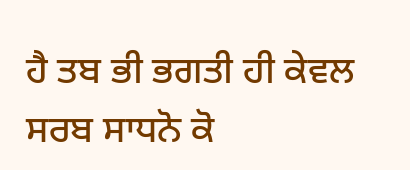ਹੈ ਤਬ ਭੀ ਭਗਤੀ ਹੀ ਕੇਵਲ ਸਰਬ ਸਾਧਨੋ ਕੋ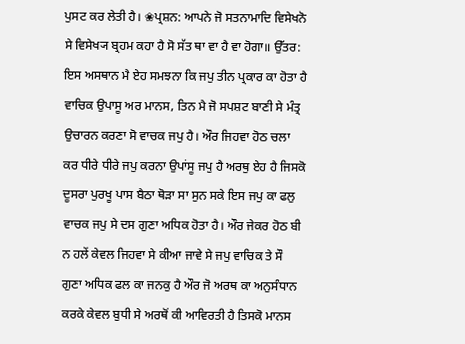ਪੁਸਟ ਕਰ ਲੇਤੀ ਹੈ। ❀ਪ੍ਰਸ਼ਨ: ਆਪਨੇ ਜੋ ਸਤਨਾਮਾਦਿ ਵਿਸੇਖਨੋ ਸੇ ਵਿਸੇਖ੍ਯ ਬ੍ਰਹਮ ਕਹਾ ਹੈ ਸੋ ਸੱਤ ਥਾ ਵਾ ਹੈ ਵਾ ਹੋਗਾ॥ ਉੱਤਰ: ਇਸ ਅਸਥਾਨ ਮੈ ਏਹ ਸਮਝਨਾ ਕਿ ਜਪੁ ਤੀਨ ਪ੍ਰਕਾਰ ਕਾ ਹੋਤਾ ਹੈ ਵਾਚਿਕ ਉਪਾਸੂ ਅਰ ਮਾਨਸ, ਤਿਨ ਮੈ ਜੋ ਸਪਸ਼ਟ ਬਾਣੀ ਸੇ ਮੰਤ੍ਰ ਉਚਾਰਨ ਕਰਣਾ ਸੋ ਵਾਚਕ ਜਪੁ ਹੈ। ਔਰ ਜਿਹਵਾ ਹੋਠ ਚਲਾ ਕਰ ਧੀਰੇ ਧੀਰੇ ਜਪੁ ਕਰਨਾ ਉਪਾਂਸੂ ਜਪੁ ਹੈ ਅਰਥੁ ਏਹ ਹੈ ਜਿਸਕੋ ਦੂਸਰਾ ਪੁਰਖੂ ਪਾਸ ਬੈਠਾ ਥੋੜਾ ਸਾ ਸੁਨ ਸਕੇ ਇਸ ਜਪੁ ਕਾ ਫਲੁ ਵਾਚਕ ਜਪੁ ਸੇ ਦਸ ਗੁਣਾ ਅਧਿਕ ਹੋਤਾ ਹੈ। ਔਰ ਜੇਕਰ ਹੋਠ ਬੀ ਨ ਹਲੇਂ ਕੇਵਲ ਜਿਹਵਾ ਸੇ ਕੀਆ ਜਾਵੇ ਸੇ ਜਪੁ ਵਾਚਿਕ ਤੇ ਸੌ ਗੁਣਾ ਅਧਿਕ ਫਲ ਕਾ ਜਨਕੁ ਹੈ ਔਰ ਜੋ ਅਰਥ ਕਾ ਅਨੁਸੰਧਾਨ ਕਰਕੇ ਕੇਵਲ ਬੁਧੀ ਸੇ ਅਰਥੋਂ ਕੀ ਆਵਿਰਤੀ ਹੈ ਤਿਸਕੋ ਮਾਨਸ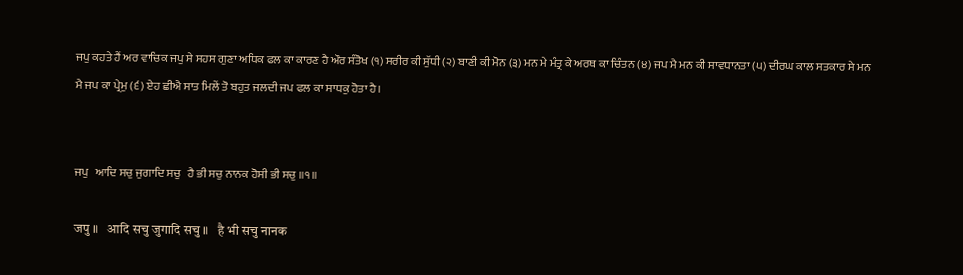ਜਪੁ ਕਹਤੇ ਹੈਂ ਅਰ ਵਾਚਿਕ ਜਪੁ ਸੇ ਸਹਸ ਗੁਣਾ ਅਧਿਕ ਫਲ ਕਾ ਕਾਰਣ ਹੈ ਔਰ ਸੰਤੋਖ (੧) ਸਰੀਰ ਕੀ ਸੁੱਧੀ (੨) ਬਾਣੀ ਕੀ ਮੋਨ (੩) ਮਨ ਮੇ ਮੰਤ੍ਰ ਕੇ ਅਰਥ ਕਾ ਚਿੰਤਨ (੪) ਜਪ ਮੈ ਮਨ ਕੀ ਸਾਵਧਾਨਤਾ (੫) ਦੀਰਘ ਕਾਲ ਸਤਕਾਰ ਸੇ ਮਨ ਮੈ ਜਪ ਕਾ ਪ੍ਰੇਮੁ (੬) ਏਹ ਛੀਐ ਸਾਤ ਮਿਲੇਂ ਤੋ ਬਹੁਤ ਜਲਦੀ ਜਪ ਫਲ ਕਾ ਸਾਧਕੁ ਹੋਤਾ ਹੈ।


ਜਪੁ   ਆਦਿ ਸਚੁ ਜੁਗਾਦਿ ਸਚੁ   ਹੈ ਭੀ ਸਚੁ ਨਾਨਕ ਹੋਸੀ ਭੀ ਸਚੁ ॥੧॥

जपु ॥   आदि सचु जुगादि सचु ॥   है भी सचु नानक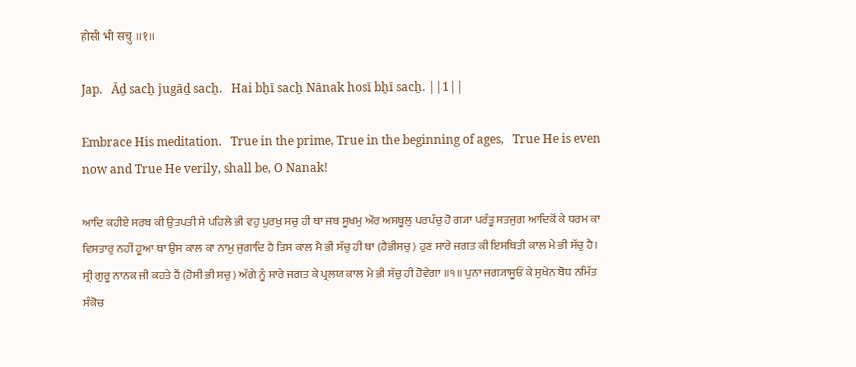होसी भी सचु ॥१॥

Jap.   Āḏ sacẖ jugāḏ sacẖ.   Hai bẖī sacẖ Nānak hosī bẖī sacẖ. ||1||

Embrace His meditation.   True in the prime, True in the beginning of ages,   True He is even now and True He verily, shall be, O Nanak!

ਆਦਿ ਕਹੀਏ ਸਰਬ ਕੀ ਉਤਪਤੀ ਸੇ ਪਹਿਲੇ ਭੀ ਵਹੁ ਪੁਰਖੁ ਸਚੁ ਹੀ ਥਾ ਜਬ ਸੂਖਮੁ ਔਰ ਅਸਥੂਲੁ ਪਰਪੰਚੁ ਹੋ ਗ੍ਯਾ ਪਰੰਤੂ ਸਤਜੁਗ ਆਦਿਕੋਂ ਕੇ ਧਰਮ ਕਾ ਵਿਸਤਾਰੁ ਨਹੀਂ ਹੂਆ ਥਾ ਉਸ ਕਾਲ ਕਾ ਨਾਮੁ ਜੁਗਾਦਿ ਹੈ ਤਿਸ ਕਾਲ ਮੈ ਭੀ ਸੱਚੁ ਹੀ ਥਾ (ਹੈਭੀਸਚੁ) ਹੁਣ ਸਾਰੇ ਜਗਤ ਕੀ ਇਸਥਿਤੀ ਕਾਲ ਮੇ ਭੀ ਸੱਚੁ ਹੈ। ਸ੍ਰੀ ਗੁਰੂ ਨਾਨਕ ਜੀ ਕਹਤੇ ਹੈਂ (ਹੋਸੀ ਭੀ ਸਚੁ) ਅੱਗੇ ਨੂੰ ਸਾਰੇ ਜਗਤ ਕੇ ਪ੍ਰਲਯ ਕਾਲ ਮੇ ਭੀ ਸੱਚੁ ਹੀ ਹੋਵੇਗਾ ॥੧॥ ਪੁਨਾ ਜਗ੍ਯਾਸੂਓਂ ਕੇ ਸੁਖੇਨ ਬੋਧ ਨਮਿੱਤ ਸੰਕੋਚ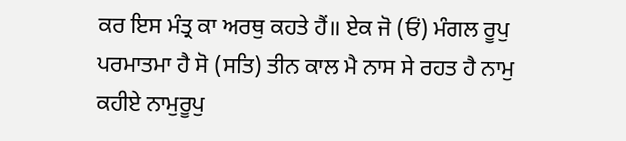ਕਰ ਇਸ ਮੰਤ੍ਰ ਕਾ ਅਰਥੁ ਕਹਤੇ ਹੈਂ॥ ਏਕ ਜੋ (ਓਂ) ਮੰਗਲ ਰੂਪੁ ਪਰਮਾਤਮਾ ਹੈ ਸੋ (ਸਤਿ) ਤੀਨ ਕਾਲ ਮੈ ਨਾਸ ਸੇ ਰਹਤ ਹੈ ਨਾਮੁ ਕਹੀਏ ਨਾਮੁਰੂਪੁ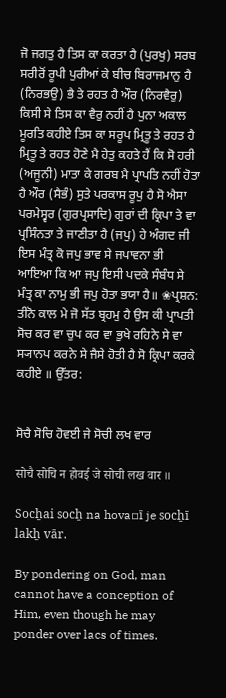ਜੋ ਜਗਤੁ ਹੈ ਤਿਸ ਕਾ ਕਰਤਾ ਹੈ (ਪੁਰਖੁ) ਸਰਬ ਸਰੀਰੋਂ ਰੂਪੀ ਪੁਰੀਆਂ ਕੇ ਬੀਚ ਬਿਰਾਜਮਾਨੁ ਹੈ (ਨਿਰਭਉ) ਭੈ ਤੇ ਰਹਤ ਹੈ ਔਰ (ਨਿਰਵੈਰੁ) ਕਿਸੀ ਸੇ ਤਿਸ ਕਾ ਵੈਰੁ ਨਹੀਂ ਹੈ ਪੁਨਾ ਅਕਾਲ ਮੂਰਤਿ ਕਹੀਏ ਤਿਸ ਕਾ ਸਰੂਪ ਮ੍ਰਿਤੂ ਤੇ ਰਹਤ ਹੈ ਮ੍ਰਿਤੂ ਤੇ ਰਹਤ ਹੋਣੇ ਮੈ ਹੇਤੁ ਕਹਤੇ ਹੈਂ ਕਿ ਸੋ ਹਰੀ (ਅਜੂਨੀ) ਮਾਤਾ ਕੇ ਗਰਬ ਮੈ ਪ੍ਰਾਪਤਿ ਨਹੀਂ ਹੋਤਾ ਹੈ ਔਰ (ਸੈਭੰ) ਸੁਤੇ ਪਰਕਾਸ ਰੂਪੁ ਹੈ ਸੋ ਐਸਾ ਪਰਮੇਸ੍ਵਰ (ਗੁਰਪ੍ਰਸਾਦਿ) ਗੁਰਾਂ ਦੀ ਕ੍ਰਿਪਾ ਤੇ ਵਾ ਪ੍ਰਸਿੰਨਤਾ ਤੇ ਜਾਣੀਤਾ ਹੈ (ਜਪੁ) ਹੇ ਅੰਗਦ ਜੀ ਇਸ ਮੰਤ੍ਰ ਕੋ ਜਪੁ ਭਾਵ ਸੇ ਜਪਾਵਨਾ ਭੀ ਆਇਆ ਕਿ ਆ ਜਪੁ ਇਸੀ ਪਦਕੇ ਸੰਬੰਧ ਸੇ ਮੰਤ੍ਰ ਕਾ ਨਾਮੁ ਭੀ ਜਪੁ ਹੋਤਾ ਭਯਾ ਹੈ॥ ❀ਪ੍ਰਸ਼ਨ: ਤੀਨੋ ਕਾਲ ਮੇ ਜੋ ਸੱਤ ਬ੍ਰਹਮੁ ਹੈ ਉਸ ਕੀ ਪ੍ਰਾਪਤੀ ਸੋਚ ਕਰ ਵਾ ਚੁਪ ਕਰ ਵਾ ਭੁਖੇ ਰਹਿਨੇ ਸੇ ਵਾ ਸ੍ਯਾਨਪ ਕਰਨੇ ਸੇ ਜੈਸੇ ਹੋਤੀ ਹੈ ਸੋ ਕ੍ਰਿਪਾ ਕਰਕੇ ਕਹੀਏ ॥ ਉੱਤਰ:


ਸੋਚੈ ਸੋਚਿ ਹੋਵਈ ਜੇ ਸੋਚੀ ਲਖ ਵਾਰ

सोचै सोचि न होवई जे सोची लख वार ॥

Socẖai socẖ na hova▫ī je socẖī lakẖ vār.

By pondering on God, man cannot have a conception of Him, even though he may ponder over lacs of times.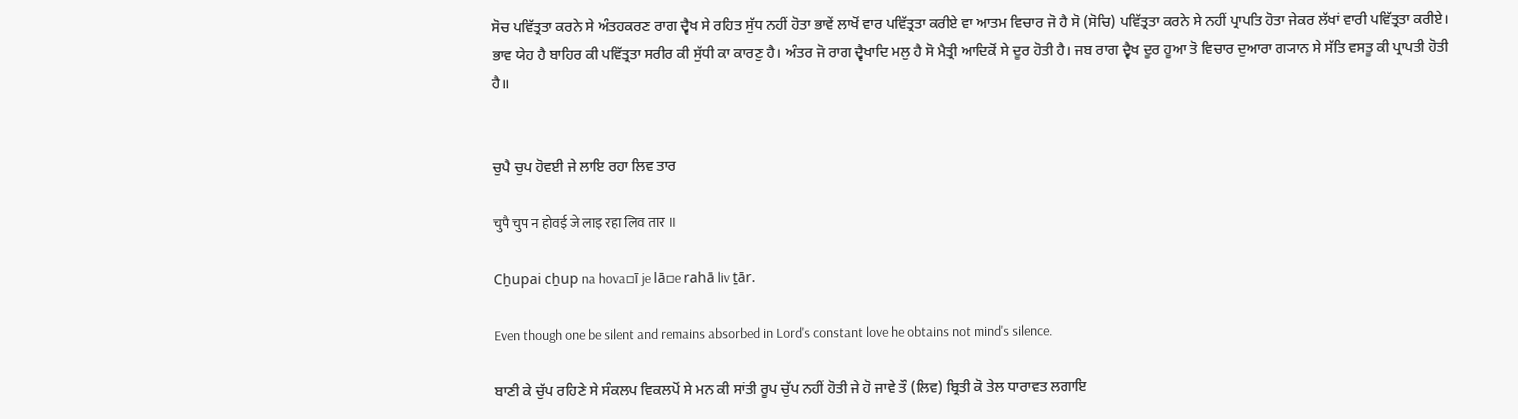ਸੋਚ ਪਵਿੱਤ੍ਰਤਾ ਕਰਨੇ ਸੇ ਅੰਤਹਕਰਣ ਰਾਗ ਦ੍ਵੈਖ ਸੇ ਰਹਿਤ ਸੁੱਧ ਨਹੀਂ ਹੋਤਾ ਭਾਵੇਂ ਲਾਖੋਂ ਵਾਰ ਪਵਿੱਤ੍ਰਤਾ ਕਰੀਏ ਵਾ ਆਤਮ ਵਿਚਾਰ ਜੋ ਹੈ ਸੋ (ਸੋਚਿ) ਪਵਿੱਤ੍ਰਤਾ ਕਰਨੇ ਸੇ ਨਹੀਂ ਪ੍ਰਾਪਤਿ ਹੋਤਾ ਜੇਕਰ ਲੱਖਾਂ ਵਾਰੀ ਪਵਿੱਤ੍ਰਤਾ ਕਰੀਏ। ਭਾਵ ਯੇਹ ਹੈ ਬਾਹਿਰ ਕੀ ਪਵਿੱਤ੍ਰਤਾ ਸਰੀਰ ਕੀ ਸੁੱਧੀ ਕਾ ਕਾਰਣੁ ਹੈ। ਅੰਤਰ ਜੋ ਰਾਗ ਦ੍ਵੈਖਾਦਿ ਮਲੁ ਹੈ ਸੋ ਮੈਤ੍ਰੀ ਆਦਿਕੋਂ ਸੇ ਦੂਰ ਹੋਤੀ ਹੈ। ਜਬ ਰਾਗ ਦ੍ਵੈਖ ਦੂਰ ਹੂਆ ਤੋ ਵਿਚਾਰ ਦੁਆਰਾ ਗ੍ਯਾਨ ਸੇ ਸੱਤਿ ਵਸਤੂ ਕੀ ਪ੍ਰਾਪਤੀ ਹੋਤੀ ਹੈ॥


ਚੁਪੈ ਚੁਪ ਹੋਵਈ ਜੇ ਲਾਇ ਰਹਾ ਲਿਵ ਤਾਰ

चुपै चुप न होवई जे लाइ रहा लिव तार ॥

Cẖupai cẖup na hova▫ī je lā▫e rahā liv ṯār.

Even though one be silent and remains absorbed in Lord's constant love he obtains not mind's silence.

ਬਾਣੀ ਕੇ ਚੁੱਪ ਰਹਿਣੇ ਸੇ ਸੰਕਲਪ ਵਿਕਲਪੋਂ ਸੇ ਮਨ ਕੀ ਸਾਂਤੀ ਰੂਪ ਚੁੱਪ ਨਹੀਂ ਹੋਤੀ ਜੇ ਹੋ ਜਾਵੇ ਤੌ (ਲਿਵ) ਬ੍ਰਿਤੀ ਕੋ ਤੇਲ ਧਾਰਾਵਤ ਲਗਾਇ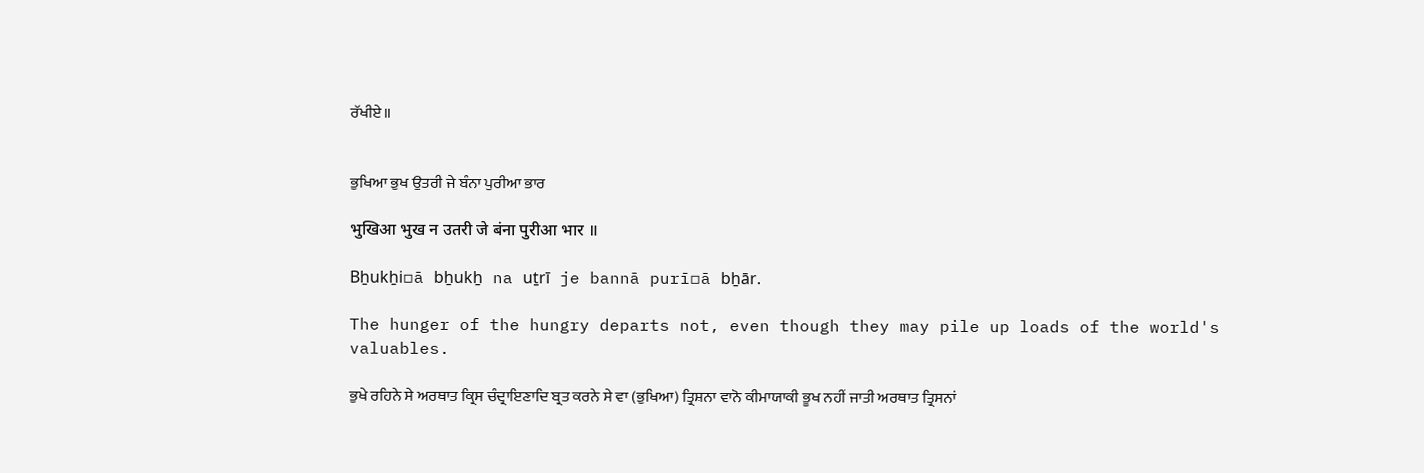ਰੱਖੀਏ॥


ਭੁਖਿਆ ਭੁਖ ਉਤਰੀ ਜੇ ਬੰਨਾ ਪੁਰੀਆ ਭਾਰ

भुखिआ भुख न उतरी जे बंना पुरीआ भार ॥

Bẖukẖi▫ā bẖukẖ na uṯrī je bannā purī▫ā bẖār.

The hunger of the hungry departs not, even though they may pile up loads of the world's valuables.

ਭੁਖੇ ਰਹਿਨੇ ਸੇ ਅਰਥਾਤ ਕ੍ਰਿਸ ਚੰਦ੍ਰਾਇਣਾਦਿ ਬ੍ਰਤ ਕਰਨੇ ਸੇ ਵਾ (ਭੁਖਿਆ) ਤ੍ਰਿਸ਼ਨਾ ਵਾਨੋ ਕੀਮਾਯਾਕੀ ਭੂਖ ਨਹੀਂ ਜਾਤੀ ਅਰਥਾਤ ਤ੍ਰਿਸਨਾਂ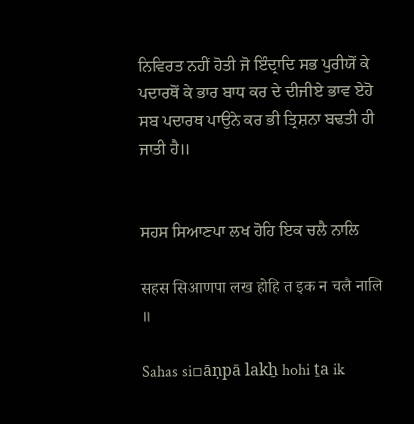ਨਿਵਿਰਤ ਨਹੀਂ ਹੋਤੀ ਜੋ ਇੰਦ੍ਰਾਦਿ ਸਭ ਪੁਰੀਯੋਂ ਕੇ ਪਦਾਰਥੋਂ ਕੇ ਭਾਰ ਬਾਧ ਕਰ ਦੇ ਦੀਜੀਏ ਭਾਵ ਏਹੋ ਸਬ ਪਦਾਰਥ ਪਾਉਨੇ ਕਰ ਭੀ ਤ੍ਰਿਸ਼ਨਾ ਬਢਤੀ ਹੀ ਜਾਤੀ ਹੈ॥


ਸਹਸ ਸਿਆਣਪਾ ਲਖ ਹੋਹਿ ਇਕ ਚਲੈ ਨਾਲਿ

सहस सिआणपा लख होहि त इक न चलै नालि ॥

Sahas si▫āṇpā lakẖ hohi ṯa ik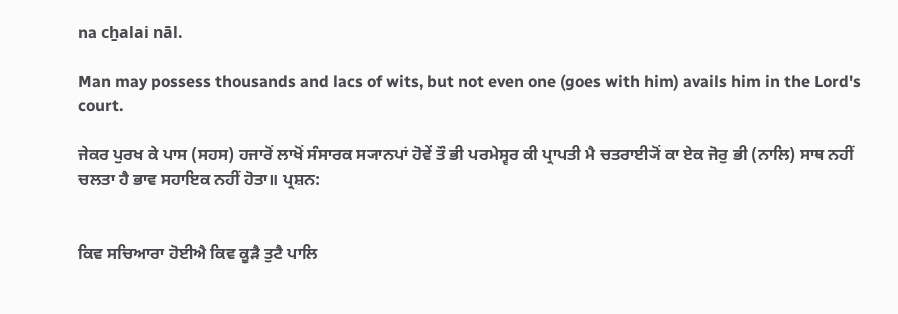na cẖalai nāl.

Man may possess thousands and lacs of wits, but not even one (goes with him) avails him in the Lord's court.

ਜੇਕਰ ਪੁਰਖ ਕੇ ਪਾਸ (ਸਹਸ) ਹਜਾਰੋਂ ਲਾਖੋਂ ਸੰਸਾਰਕ ਸ੍ਯਾਨਪਾਂ ਹੋਵੇਂ ਤੌ ਭੀ ਪਰਮੇਸ੍ਵਰ ਕੀ ਪ੍ਰਾਪਤੀ ਮੈ ਚਤਰਾਈ੍ਯੋਂ ਕਾ ਏਕ ਜੋਰੁ ਭੀ (ਨਾਲਿ) ਸਾਥ ਨਹੀਂ ਚਲਤਾ ਹੈ ਭਾਵ ਸਹਾਇਕ ਨਹੀਂ ਹੋਤਾ॥ ਪ੍ਰਸ਼ਨ:


ਕਿਵ ਸਚਿਆਰਾ ਹੋਈਐ ਕਿਵ ਕੂੜੈ ਤੁਟੈ ਪਾਲਿ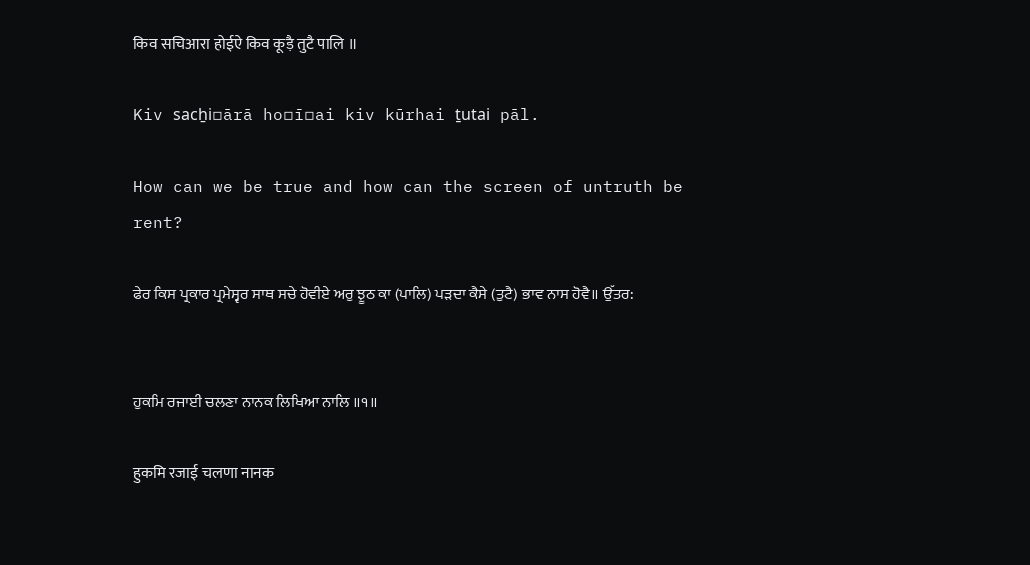किव सचिआरा होईऐ किव कूड़ै तुटै पालि ॥

Kiv sacẖi▫ārā ho▫ī▫ai kiv kūrhai ṯutai pāl.

How can we be true and how can the screen of untruth be rent?

ਫੇਰ ਕਿਸ ਪ੍ਰਕਾਰ ਪ੍ਰਮੇਸ੍ਵਰ ਸਾਥ ਸਚੇ ਹੋਵੀਏ ਅਰੁ ਝੂਠ ਕਾ (ਪਾਲਿ) ਪੜਦਾ ਕੈਸੇ (ਤੁਟੈ) ਭਾਵ ਨਾਸ ਹੋਵੈ॥ ਉੱਤਰ:


ਹੁਕਮਿ ਰਜਾਈ ਚਲਣਾ ਨਾਨਕ ਲਿਖਿਆ ਨਾਲਿ ॥੧॥

हुकमि रजाई चलणा नानक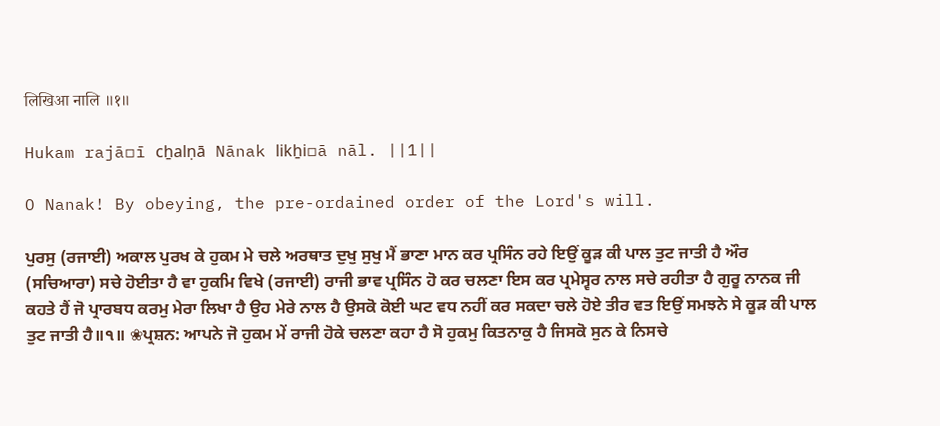लिखिआ नालि ॥१॥

Hukam rajā▫ī cẖalṇā Nānak likẖi▫ā nāl. ||1||

O Nanak! By obeying, the pre-ordained order of the Lord's will.

ਪੁਰਸੁ (ਰਜਾਈ) ਅਕਾਲ ਪੁਰਖ ਕੇ ਹੁਕਮ ਮੇ ਚਲੇ ਅਰਥਾਤ ਦੁਖੁ ਸੁਖੁ ਮੈਂ ਭਾਣਾ ਮਾਨ ਕਰ ਪ੍ਰਸਿੰਨ ਰਹੇ ਇਉਂ ਕੂੜ ਕੀ ਪਾਲ ਤੁਟ ਜਾਤੀ ਹੈ ਔਰ (ਸਚਿਆਰਾ) ਸਚੇ ਹੋਈਤਾ ਹੈ ਵਾ ਹੁਕਮਿ ਵਿਖੇ (ਰਜਾਈ) ਰਾਜੀ ਭਾਵ ਪ੍ਰਸਿੰਨ ਹੋ ਕਰ ਚਲਣਾ ਇਸ ਕਰ ਪ੍ਰਮੇਸ੍ਵਰ ਨਾਲ ਸਚੇ ਰਹੀਤਾ ਹੈ ਗੁਰੂ ਨਾਨਕ ਜੀ ਕਹਤੇ ਹੈਂ ਜੋ ਪ੍ਰਾਰਬਧ ਕਰਮੁ ਮੇਰਾ ਲਿਖਾ ਹੈ ਉਹ ਮੇਰੇ ਨਾਲ ਹੈ ਉਸਕੋ ਕੋਈ ਘਟ ਵਧ ਨਹੀਂ ਕਰ ਸਕਦਾ ਚਲੇ ਹੋਏ ਤੀਰ ਵਤ ਇਉਂ ਸਮਝਨੇ ਸੇ ਕੂੜ ਕੀ ਪਾਲ ਤੁਟ ਜਾਤੀ ਹੈ॥੧॥ ❀ਪ੍ਰਸ਼ਨ: ਆਪਨੇ ਜੋ ਹੁਕਮ ਮੇਂ ਰਾਜੀ ਹੋਕੇ ਚਲਣਾ ਕਹਾ ਹੈ ਸੋ ਹੁਕਮੁ ਕਿਤਨਾਕੁ ਹੈ ਜਿਸਕੋ ਸੁਨ ਕੇ ਨਿਸਚੇ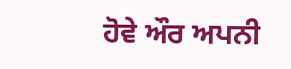ਹੋਵੇ ਔਰ ਅਪਨੀ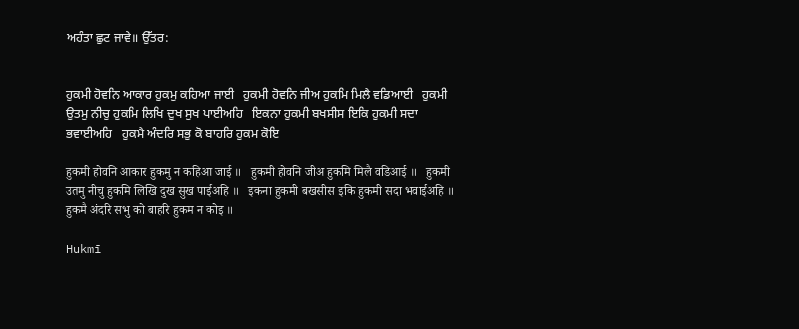ਅਹੰਤਾ ਛੁਟ ਜਾਵੇ॥ ਉੱਤਰ:


ਹੁਕਮੀ ਹੋਵਨਿ ਆਕਾਰ ਹੁਕਮੁ ਕਹਿਆ ਜਾਈ   ਹੁਕਮੀ ਹੋਵਨਿ ਜੀਅ ਹੁਕਮਿ ਮਿਲੈ ਵਡਿਆਈ   ਹੁਕਮੀ ਉਤਮੁ ਨੀਚੁ ਹੁਕਮਿ ਲਿਖਿ ਦੁਖ ਸੁਖ ਪਾਈਅਹਿ   ਇਕਨਾ ਹੁਕਮੀ ਬਖਸੀਸ ਇਕਿ ਹੁਕਮੀ ਸਦਾ ਭਵਾਈਅਹਿ   ਹੁਕਮੈ ਅੰਦਰਿ ਸਭੁ ਕੋ ਬਾਹਰਿ ਹੁਕਮ ਕੋਇ

हुकमी होवनि आकार हुकमु न कहिआ जाई ॥   हुकमी होवनि जीअ हुकमि मिलै वडिआई ॥   हुकमी उतमु नीचु हुकमि लिखि दुख सुख पाईअहि ॥   इकना हुकमी बखसीस इकि हुकमी सदा भवाईअहि ॥   हुकमै अंदरि सभु को बाहरि हुकम न कोइ ॥

Hukmī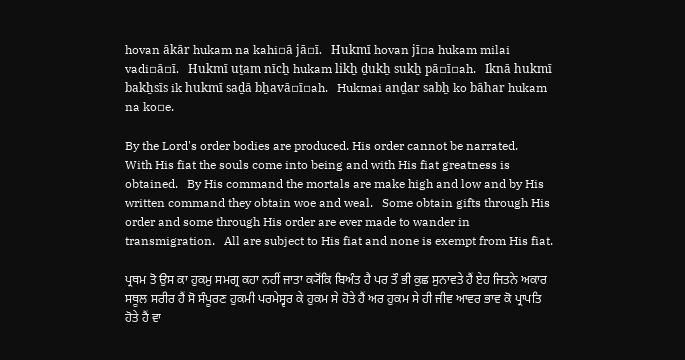hovan ākār hukam na kahi▫ā jā▫ī.   Hukmī hovan jī▫a hukam milai vadi▫ā▫ī.   Hukmī uṯam nīcẖ hukam likẖ ḏukẖ sukẖ pā▫ī▫ah.   Iknā hukmī bakẖsīs ik hukmī saḏā bẖavā▫ī▫ah.   Hukmai anḏar sabẖ ko bāhar hukam na ko▫e.

By the Lord's order bodies are produced. His order cannot be narrated.   With His fiat the souls come into being and with His fiat greatness is obtained.   By His command the mortals are make high and low and by His written command they obtain woe and weal.   Some obtain gifts through His order and some through His order are ever made to wander in transmigration.   All are subject to His fiat and none is exempt from His fiat.

ਪ੍ਰਥਮ ਤੋ ਉਸ ਕਾ ਹੁਕਮੁ ਸਮਗ੍ਰ ਕਹਾ ਨਹੀਂ ਜਾਤਾ ਕ੍ਯੋਂਕਿ ਬਿਅੰਤ ਹੈ ਪਰ ਤੌ ਭੀ ਕੁਛ ਸੁਨਾਵਤੇ ਹੈਂ ਏਹ ਜਿਤਨੇ ਅਕਾਰ ਸਥੂਲ ਸਰੀਰ ਹੈਂ ਸੋ ਸੰਪੂਰਣ ਹੁਕਮੀ ਪਰਮੇਸ੍ਵਰ ਕੇ ਹੁਕਮ ਸੇ ਹੋਤੇ ਹੈਂ ਅਰ ਹੁਕਮ ਸੇ ਹੀ ਜੀਵ ਆਵਰ ਭਾਵ ਕੋ ਪ੍ਰਾਪਤਿ ਹੋਤੇ ਹੈਂ ਵਾ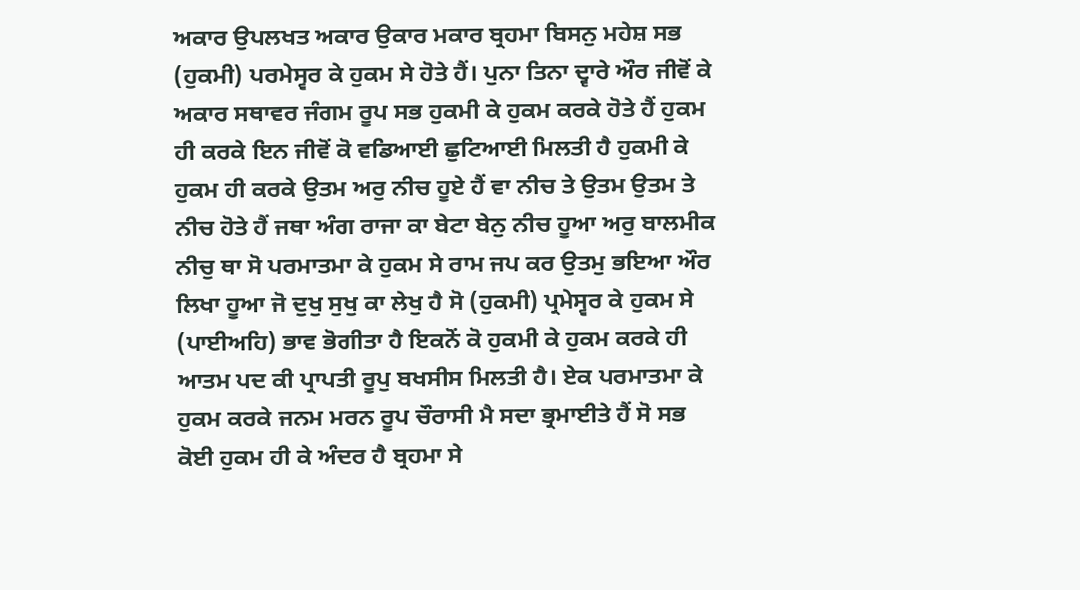ਅਕਾਰ ਉਪਲਖਤ ਅਕਾਰ ਉਕਾਰ ਮਕਾਰ ਬ੍ਰਹਮਾ ਬਿਸਨੁ ਮਹੇਸ਼ ਸਭ (ਹੁਕਮੀ) ਪਰਮੇਸ੍ਵਰ ਕੇ ਹੁਕਮ ਸੇ ਹੋਤੇ ਹੈਂ। ਪੁਨਾ ਤਿਨਾ ਦ੍ਵਾਰੇ ਔਰ ਜੀਵੋਂ ਕੇ ਅਕਾਰ ਸਥਾਵਰ ਜੰਗਮ ਰੂਪ ਸਭ ਹੁਕਮੀ ਕੇ ਹੁਕਮ ਕਰਕੇ ਹੋਤੇ ਹੈਂ ਹੁਕਮ ਹੀ ਕਰਕੇ ਇਨ ਜੀਵੋਂ ਕੋ ਵਡਿਆਈ ਛੁਟਿਆਈ ਮਿਲਤੀ ਹੈ ਹੁਕਮੀ ਕੇ ਹੁਕਮ ਹੀ ਕਰਕੇ ਉਤਮ ਅਰੁ ਨੀਚ ਹੂਏ ਹੈਂ ਵਾ ਨੀਚ ਤੇ ਉਤਮ ਉਤਮ ਤੇ ਨੀਚ ਹੋਤੇ ਹੈਂ ਜਥਾ ਅੰਗ ਰਾਜਾ ਕਾ ਬੇਟਾ ਬੇਨੁ ਨੀਚ ਹੂਆ ਅਰੁ ਬਾਲਮੀਕ ਨੀਚੁ ਥਾ ਸੋ ਪਰਮਾਤਮਾ ਕੇ ਹੁਕਮ ਸੇ ਰਾਮ ਜਪ ਕਰ ਉਤਮੁ ਭਇਆ ਔਰ ਲਿਖਾ ਹੂਆ ਜੋ ਦੁਖੁ ਸੁਖੁ ਕਾ ਲੇਖੁ ਹੈ ਸੋ (ਹੁਕਮੀ) ਪ੍ਰਮੇਸ੍ਵਰ ਕੇ ਹੁਕਮ ਸੇ (ਪਾਈਅਹਿ) ਭਾਵ ਭੋਗੀਤਾ ਹੈ ਇਕਨੋਂ ਕੋ ਹੁਕਮੀ ਕੇ ਹੁਕਮ ਕਰਕੇ ਹੀ ਆਤਮ ਪਦ ਕੀ ਪ੍ਰਾਪਤੀ ਰੂਪੁ ਬਖਸੀਸ ਮਿਲਤੀ ਹੈ। ਏਕ ਪਰਮਾਤਮਾ ਕੇ ਹੁਕਮ ਕਰਕੇ ਜਨਮ ਮਰਨ ਰੂਪ ਚੌਰਾਸੀ ਮੈ ਸਦਾ ਭ੍ਰਮਾਈਤੇ ਹੈਂ ਸੋ ਸਭ ਕੋਈ ਹੁਕਮ ਹੀ ਕੇ ਅੰਦਰ ਹੈ ਬ੍ਰਹਮਾ ਸੇ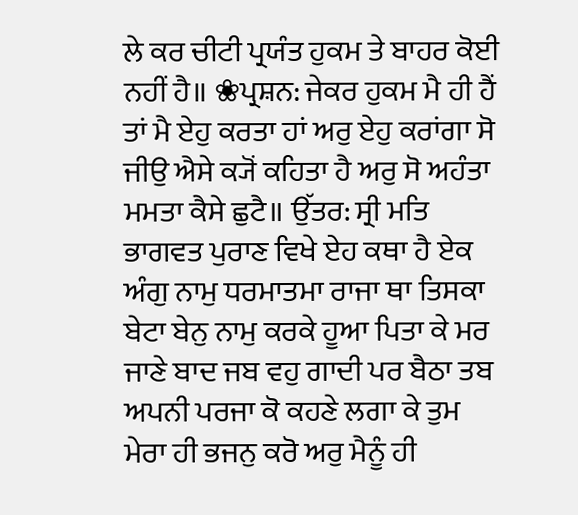ਲੇ ਕਰ ਚੀਟੀ ਪ੍ਰਯੰਤ ਹੁਕਮ ਤੇ ਬਾਹਰ ਕੋਈ ਨਹੀਂ ਹੈ॥ ❀ਪ੍ਰਸ਼ਨ: ਜੇਕਰ ਹੁਕਮ ਮੈ ਹੀ ਹੈਂ ਤਾਂ ਮੈ ਏਹੁ ਕਰਤਾ ਹਾਂ ਅਰੁ ਏਹੁ ਕਰਾਂਗਾ ਸੋ ਜੀਉ ਐਸੇ ਕ੍ਯੋਂ ਕਹਿਤਾ ਹੈ ਅਰੁ ਸੋ ਅਹੰਤਾ ਮਮਤਾ ਕੈਸੇ ਛੁਟੈ॥ ਉੱਤਰ: ਸ੍ਰੀ ਮਤਿ ਭਾਗਵਤ ਪੁਰਾਣ ਵਿਖੇ ਏਹ ਕਥਾ ਹੈ ਏਕ ਅੰਗੁ ਨਾਮੁ ਧਰਮਾਤਮਾ ਰਾਜਾ ਥਾ ਤਿਸਕਾ ਬੇਟਾ ਬੇਨੁ ਨਾਮੁ ਕਰਕੇ ਹੂਆ ਪਿਤਾ ਕੇ ਮਰ ਜਾਣੇ ਬਾਦ ਜਬ ਵਹੁ ਗਾਦੀ ਪਰ ਬੈਠਾ ਤਬ ਅਪਨੀ ਪਰਜਾ ਕੋ ਕਹਣੇ ਲਗਾ ਕੇ ਤੁਮ ਮੇਰਾ ਹੀ ਭਜਨੁ ਕਰੋ ਅਰੁ ਮੈਨੂੰ ਹੀ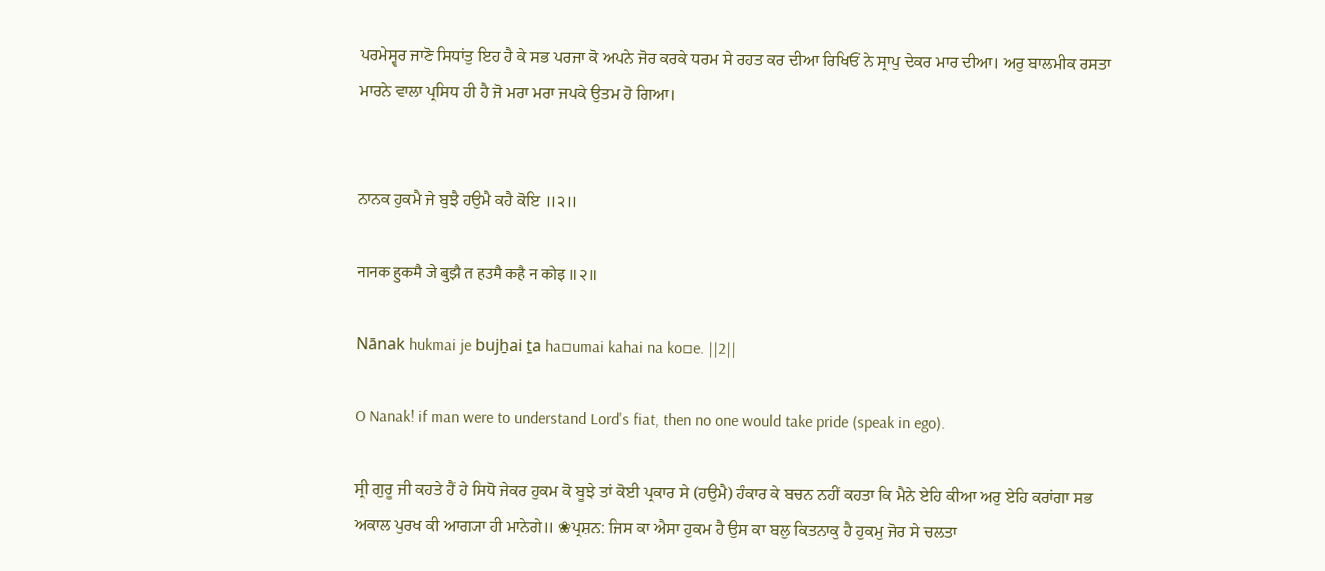ਪਰਮੇਸ੍ਵਰ ਜਾਣੋ ਸਿਧਾਂਤੁ ਇਹ ਹੈ ਕੇ ਸਭ ਪਰਜਾ ਕੋ ਅਪਨੇ ਜੋਰ ਕਰਕੇ ਧਰਮ ਸੇ ਰਹਤ ਕਰ ਦੀਆ ਰਿਖਿਓਂ ਨੇ ਸ੍ਰਾਪੁ ਦੇਕਰ ਮਾਰ ਦੀਆ। ਅਰੁ ਬਾਲਮੀਕ ਰਸਤਾ ਮਾਰਨੇ ਵਾਲਾ ਪ੍ਰਸਿਧ ਹੀ ਹੈ ਜੋ ਮਰਾ ਮਰਾ ਜਪਕੇ ਉਤਮ ਹੋ ਗਿਆ।


ਨਾਨਕ ਹੁਕਮੈ ਜੇ ਬੁਝੈ ਹਉਮੈ ਕਹੈ ਕੋਇ ॥੨॥

नानक हुकमै जे बुझै त हउमै कहै न कोइ ॥२॥

Nānak hukmai je bujẖai ṯa ha▫umai kahai na ko▫e. ||2||

O Nanak! if man were to understand Lord's fiat, then no one would take pride (speak in ego).

ਸ੍ਰੀ ਗੁਰੂ ਜੀ ਕਹਤੇ ਹੈਂ ਹੇ ਸਿਧੋ ਜੇਕਰ ਹੁਕਮ ਕੋ ਬੂਝੇ ਤਾਂ ਕੋਈ ਪ੍ਰਕਾਰ ਸੇ (ਹਉਮੈ) ਹੰਕਾਰ ਕੇ ਬਚਨ ਨਹੀਂ ਕਹਤਾ ਕਿ ਮੈਨੇ ਏਹਿ ਕੀਆ ਅਰੁ ਏਹਿ ਕਰਾਂਗਾ ਸਭ ਅਕਾਲ ਪੁਰਖ ਕੀ ਆਗ੍ਯਾ ਹੀ ਮਾਨੇਗੇ॥ ❀ਪ੍ਰਸ਼ਨ: ਜਿਸ ਕਾ ਐਸਾ ਹੁਕਮ ਹੈ ਉਸ ਕਾ ਬਲੁ ਕਿਤਨਾਕੁ ਹੈ ਹੁਕਮੁ ਜੋਰ ਸੇ ਚਲਤਾ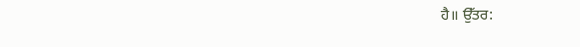ਹੈ॥ ਉੱਤਰ: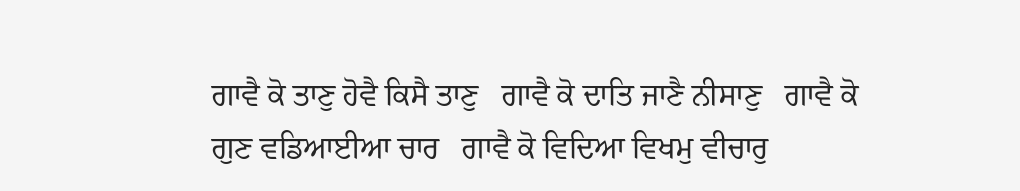ਗਾਵੈ ਕੋ ਤਾਣੁ ਹੋਵੈ ਕਿਸੈ ਤਾਣੁ   ਗਾਵੈ ਕੋ ਦਾਤਿ ਜਾਣੈ ਨੀਸਾਣੁ   ਗਾਵੈ ਕੋ ਗੁਣ ਵਡਿਆਈਆ ਚਾਰ   ਗਾਵੈ ਕੋ ਵਿਦਿਆ ਵਿਖਮੁ ਵੀਚਾਰੁ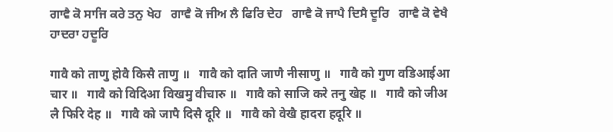ਗਾਵੈ ਕੋ ਸਾਜਿ ਕਰੇ ਤਨੁ ਖੇਹ   ਗਾਵੈ ਕੋ ਜੀਅ ਲੈ ਫਿਰਿ ਦੇਹ   ਗਾਵੈ ਕੋ ਜਾਪੈ ਦਿਸੈ ਦੂਰਿ   ਗਾਵੈ ਕੋ ਵੇਖੈ ਹਾਦਰਾ ਹਦੂਰਿ

गावै को ताणु होवै किसै ताणु ॥   गावै को दाति जाणै नीसाणु ॥   गावै को गुण वडिआईआ चार ॥   गावै को विदिआ विखमु वीचारु ॥   गावै को साजि करे तनु खेह ॥   गावै को जीअ लै फिरि देह ॥   गावै को जापै दिसै दूरि ॥   गावै को वेखै हादरा हदूरि ॥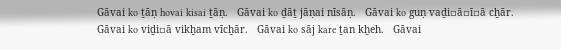Gāvai ko ṯāṇ hovai kisai ṯāṇ.   Gāvai ko ḏāṯ jāṇai nīsāṇ.   Gāvai ko guṇ vaḏi▫ā▫ī▫ā cẖār.   Gāvai ko viḏi▫ā vikẖam vīcẖār.   Gāvai ko sāj kare ṯan kẖeh.   Gāvai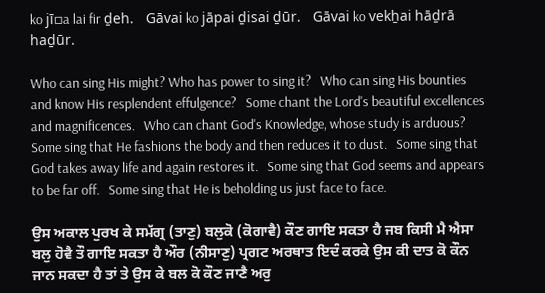ko jī▫a lai fir ḏeh.   Gāvai ko jāpai ḏisai ḏūr.   Gāvai ko vekẖai hāḏrā haḏūr.

Who can sing His might? Who has power to sing it?   Who can sing His bounties and know His resplendent effulgence?   Some chant the Lord's beautiful excellences and magnificences.   Who can chant God's Knowledge, whose study is arduous?   Some sing that He fashions the body and then reduces it to dust.   Some sing that God takes away life and again restores it.   Some sing that God seems and appears to be far off.   Some sing that He is beholding us just face to face.

ਉਸ ਅਕਾਲ ਪੁਰਖ ਕੇ ਸਮੱਗ੍ਰ (ਤਾਣੁ) ਬਲੁਕੋ (ਕੋਗਾਵੈ) ਕੌਣ ਗਾਇ ਸਕਤਾ ਹੈ ਜਬ ਕਿਸੀ ਮੈ ਐਸਾ ਬਲੁ ਹੋਵੈ ਤੌ ਗਾਇ ਸਕਤਾ ਹੈ ਔਰ (ਨੀਸਾਣੁ) ਪ੍ਰਗਟ ਅਰਥਾਤ ਇਦੰ ਕਰਕੇ ਉਸ ਕੀ ਦਾਤ ਕੋ ਕੌਨ ਜਾਨ ਸਕਦਾ ਹੈ ਤਾਂ ਤੇ ਉਸ ਕੇ ਬਲ ਕੋ ਕੌਣ ਜਾਣੈ ਅਰੁ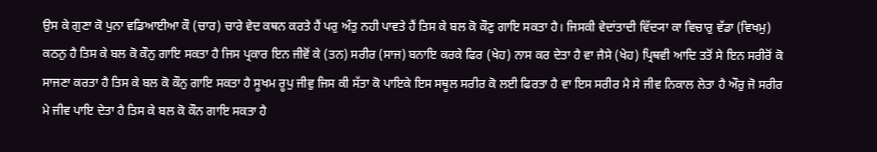ਉਸ ਕੇ ਗੁਣਾ ਕੋ ਪੁਨਾ ਵਡਿਆਈਆ ਕੌ (ਚਾਰ) ਚਾਰੇ ਵੇਦ ਕਥਨ ਕਰਤੇ ਹੈਂ ਪਰੁ ਅੰਤੁ ਨਹੀ ਪਾਵਤੇ ਹੈਂ ਤਿਸ ਕੇ ਬਲ ਕੋ ਕੌਣੁ ਗਾਇ ਸਕਤਾ ਹੈ। ਜਿਸਕੀ ਵੇਦਾਂਤਾਦੀ ਵਿੱਦ੍ਯਾ ਕਾ ਵਿਚਾਰੁ ਵੱਡਾ (ਵਿਖਮੁ) ਕਠਨੁ ਹੈ ਤਿਸ ਕੇ ਬਲ ਕੋ ਕੌਨੁ ਗਾਇ ਸਕਤਾ ਹੈ ਜਿਸ ਪ੍ਰਕਾਰ ਇਨ ਜੀਵੋਂ ਕੇ (ਤਨ) ਸਰੀਰ (ਸਾਜ) ਬਨਾਇ ਕਰਕੇ ਫਿਰ (ਖੇਹ) ਨਾਸ ਕਰ ਦੇਤਾ ਹੈ ਵਾ ਜੈਸੇ (ਖੇਹ) ਪ੍ਰਿਥਵੀ ਆਦਿ ਤਤੋਂ ਸੇ ਇਨ ਸਰੀਰੋਂ ਕੋ ਸਾਜਣਾ ਕਰਤਾ ਹੈ ਤਿਸ ਕੇ ਬਲ ਕੋ ਕੌਨੁ ਗਾਇ ਸਕਤਾ ਹੈ ਸੂਖਮ ਰੂਪੁ ਜੀਵੁ ਜਿਸ ਕੀ ਸੱਤਾ ਕੋ ਪਾਇਕੇ ਇਸ ਸਥੂਲ ਸਰੀਰ ਕੋ ਲਈ ਫਿਰਤਾ ਹੈ ਵਾ ਇਸ ਸਰੀਰ ਮੈ ਸੇ ਜੀਵ ਨਿਕਾਲ ਲੇਤਾ ਹੈ ਔਰੁ ਜੋ ਸਰੀਰ ਮੇ ਜੀਵ ਪਾਇ ਦੇਤਾ ਹੈ ਤਿਸ ਕੇ ਬਲ ਕੋ ਕੌਨ ਗਾਇ ਸਕਤਾ ਹੈ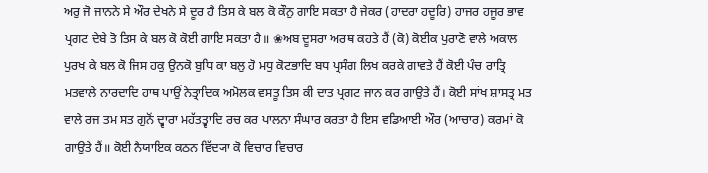ਅਰੁ ਜੋ ਜਾਨਨੇ ਸੇ ਔਰ ਦੇਖਨੇ ਸੇ ਦੂਰ ਹੈ ਤਿਸ ਕੇ ਬਲ ਕੋ ਕੌਨੁ ਗਾਇ ਸਕਤਾ ਹੈ ਜੇਕਰ (ਹਾਦਰਾ ਹਦੂਰਿ) ਹਾਜਰ ਹਜੂਰ ਭਾਵ ਪ੍ਰਗਟ ਦੇਬੇ ਤੋ ਤਿਸ ਕੇ ਬਲ ਕੋ ਕੋਈ ਗਾਇ ਸਕਤਾ ਹੈ॥ ❀ਅਬ ਦੂਸਰਾ ਅਰਥ ਕਹਤੇ ਹੈਂ (ਕੋ) ਕੋਈਕ ਪੁਰਾਣੋ ਵਾਲੇ ਅਕਾਲ ਪੁਰਖ ਕੇ ਬਲ ਕੋ ਜਿਸ ਹਕੁ ਉਨਕੋ ਬੁਧਿ ਕਾ ਬਲੁ ਹੋ ਮਧੁ ਕੋਟਭਾਦਿ ਬਧ ਪ੍ਰਸੰਗ ਲਿਖ ਕਰਕੇ ਗਾਵਤੇ ਹੈਂ ਕੋਈ ਪੰਚ ਰਾਤ੍ਰਿ ਮਤਵਾਲੇ ਨਾਰਦਾਦਿ ਹਾਥ ਪਾਉਂ ਨੇਤ੍ਰਾਦਿਕ ਅਮੋਲਕ ਵਸਤੂ ਤਿਸ ਕੀ ਦਾਤ ਪ੍ਰਗਟ ਜਾਨ ਕਰ ਗਾਉਤੇ ਹੈਂ। ਕੋਈ ਸਾਂਖ ਸ਼ਾਸਤ੍ਰ ਮਤ ਵਾਲੇ ਰਜ ਤਮ ਸਤ ਗੁਨੋਂ ਦ੍ਵਾਰਾ ਮਹੱਤਤ੍ਵਾਦਿ ਰਚ ਕਰ ਪਾਲਨਾ ਸੰਘਾਰ ਕਰਤਾ ਹੈ ਇਸ ਵਡਿਆਈ ਔਰ (ਆਚਾਰ) ਕਰਮਾਂ ਕੋ ਗਾਉਤੇ ਹੈਂ॥ ਕੋਈ ਨੈਯਾਇਕ ਕਠਨ ਵਿੱਦ੍ਯਾ ਕੋ ਵਿਚਾਰ ਵਿਚਾਰ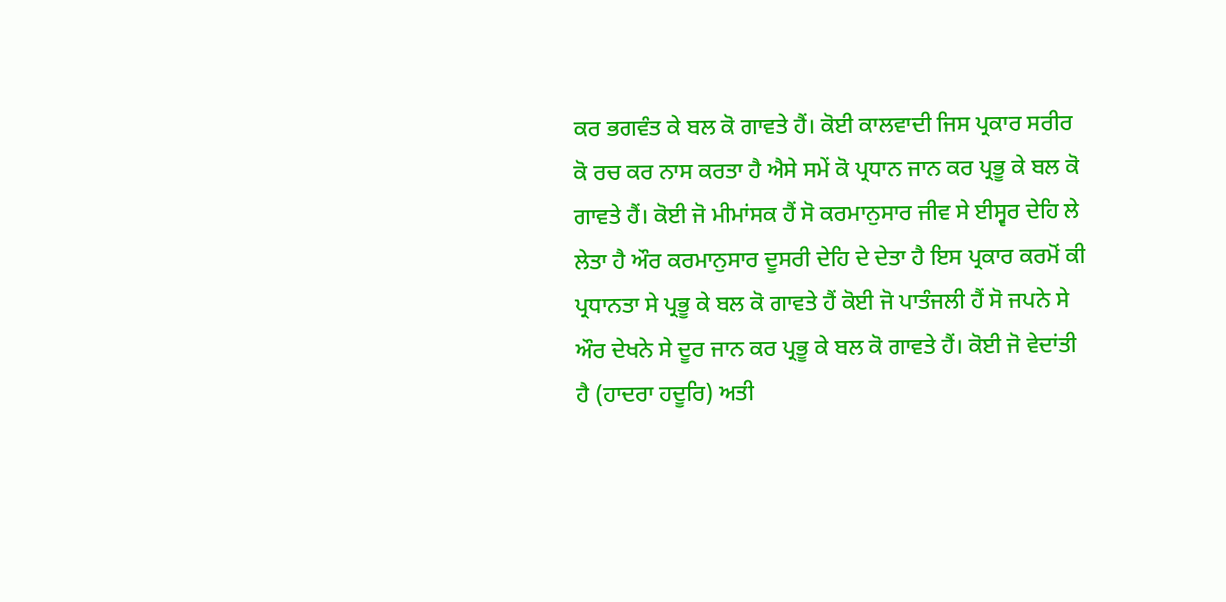ਕਰ ਭਗਵੰਤ ਕੇ ਬਲ ਕੋ ਗਾਵਤੇ ਹੈਂ। ਕੋਈ ਕਾਲਵਾਦੀ ਜਿਸ ਪ੍ਰਕਾਰ ਸਰੀਰ ਕੋ ਰਚ ਕਰ ਨਾਸ ਕਰਤਾ ਹੈ ਐਸੇ ਸਮੇਂ ਕੋ ਪ੍ਰਧਾਨ ਜਾਨ ਕਰ ਪ੍ਰਭੂ ਕੇ ਬਲ ਕੋ ਗਾਵਤੇ ਹੈਂ। ਕੋਈ ਜੋ ਮੀਮਾਂਸਕ ਹੈਂ ਸੋ ਕਰਮਾਨੁਸਾਰ ਜੀਵ ਸੇ ਈਸ੍ਵਰ ਦੇਹਿ ਲੇ ਲੇਤਾ ਹੈ ਔਰ ਕਰਮਾਨੁਸਾਰ ਦੂਸਰੀ ਦੇਹਿ ਦੇ ਦੇਤਾ ਹੈ ਇਸ ਪ੍ਰਕਾਰ ਕਰਮੋਂ ਕੀ ਪ੍ਰਧਾਨਤਾ ਸੇ ਪ੍ਰਭੂ ਕੇ ਬਲ ਕੋ ਗਾਵਤੇ ਹੈਂ ਕੋਈ ਜੋ ਪਾਤੰਜਲੀ ਹੈਂ ਸੋ ਜਪਨੇ ਸੇ ਔਰ ਦੇਖਨੇ ਸੇ ਦੂਰ ਜਾਨ ਕਰ ਪ੍ਰਭੂ ਕੇ ਬਲ ਕੋ ਗਾਵਤੇ ਹੈਂ। ਕੋਈ ਜੋ ਵੇਦਾਂਤੀ ਹੈ (ਹਾਦਰਾ ਹਦੂਰਿ) ਅਤੀ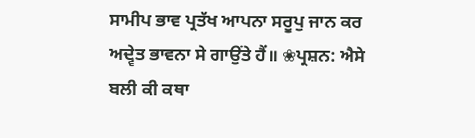ਸਾਮੀਪ ਭਾਵ ਪ੍ਰਤੱਖ ਆਪਨਾ ਸਰੂਪੁ ਜਾਨ ਕਰ ਅਦ੍ਵੇਤ ਭਾਵਨਾ ਸੇ ਗਾਉਂਤੇ ਹੈਂ॥ ❀ਪ੍ਰਸ਼ਨ: ਐਸੇ ਬਲੀ ਕੀ ਕਥਾ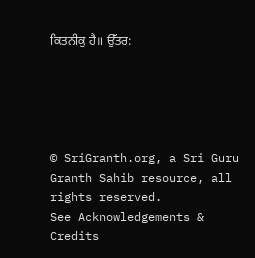ਕਿਤਨੀਕੁ ਹੈ॥ ਉੱਤਰ:





© SriGranth.org, a Sri Guru Granth Sahib resource, all rights reserved.
See Acknowledgements & Credits